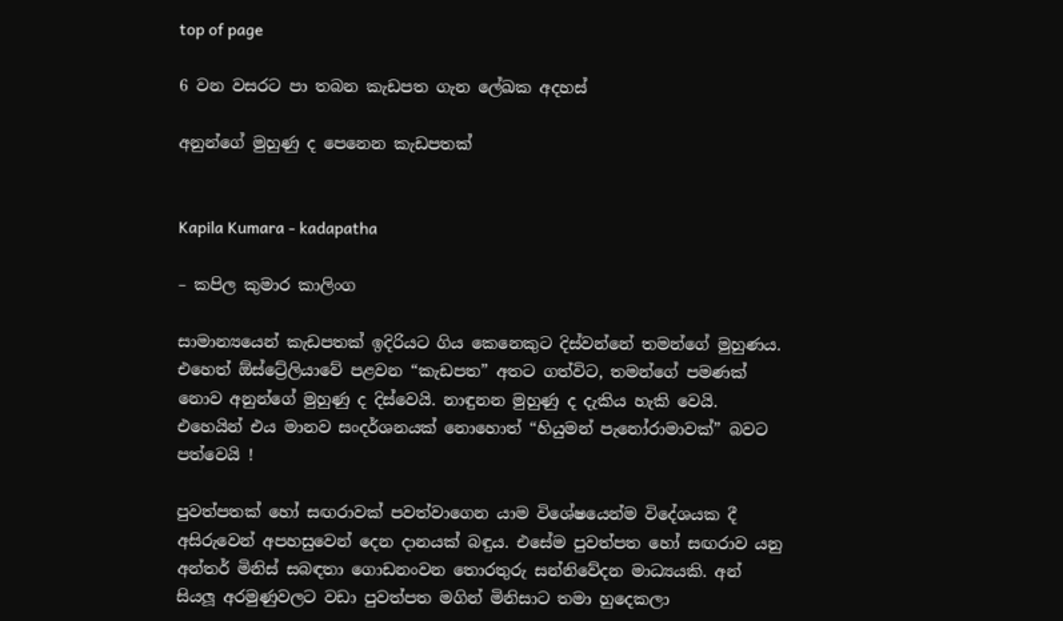top of page

6 වන වසරට පා තබන කැඩපත ගැන ලේඛක අදහස්

අනුන්ගේ මුහුණු ද පෙනෙන කැඩපතක්


Kapila Kumara - kadapatha

– කපිල කුමාර කාලිංග

සාමාන්‍යයෙන් කැඩපතක් ඉදිරියට ගිය කෙනෙකුට දිස්වන්නේ තමන්ගේ මුහුණය. එහෙත් ඕස්ට්‍රේලියාවේ පළවන “කැඩපත” අතට ගත්විට, තමන්ගේ පමණක් නොව අනුන්ගේ මුහුණු ද දිස්වෙයි. නාඳුනන මුහුණු ද දැකිය හැකි වෙයි. එහෙයින් එය මානව සංදර්ශනයක් නොහොත් “හියුමන් පැනෝරාමාවක්” බවට පත්වෙයි !

පුවත්පතක් හෝ සඟරාවක් පවත්වාගෙන යාම විශේෂයෙන්ම විදේශයක දී අසිරුවෙන් අපහසුවෙන් දෙන දානයක් බඳුය. එසේම පුවත්පත හෝ සඟරාව යනු අන්තර් මිනිස් සබඳතා ගොඩනංවන තොරතුරු සන්නිවේදන මාධ්‍යයකි. අන් සියලූ අරමුණුවලට වඩා පුවත්පත මගින් මිනිසාට තමා හුදෙකලා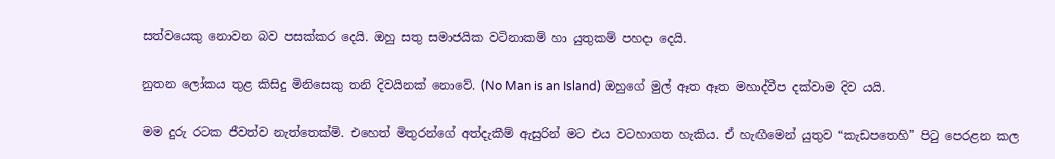සත්වයෙකු නොවන බව පසක්කර දෙයි. ඔහු සතු සමාජයික වටිනාකම් හා යුතුකම් පහදා දෙයි.

නුතන ලෝකය තුළ කිසිදු මිනිසෙකු තනි දිවයිනක් නොවේ. (No Man is an Island) ඔහුගේ මුල් ඈත ඈත මහාද්වීප දක්වාම දිව යයි.

මම දුරු රටක ජීවත්ව නැත්තෙක්මි. එහෙත් මිතුරන්ගේ අත්දැකීම් ඇසුරින් මට එය වටහාගත හැකිය. ඒ හැඟීමෙන් යුතුව “කැඩපතෙහි” පිටු පෙරළන කල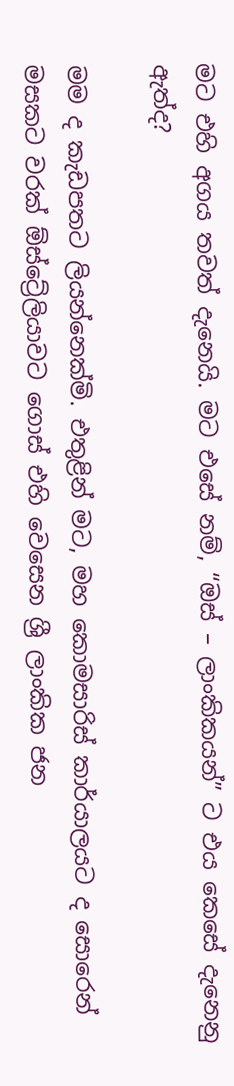මට එහි අගය තවත් දැනෙයි. මට එසේ නම්, “ඔස් – ලාංකිකයන්” ට එය කෙසේ දැනෙනු ඇත්ද?

මම ද කැඩපතට ලියන්නෙක්මි. එතුළින් මට, මහ කොමසාරිස් කාර්යාලයට ද සොරෙන් මසකට වරක් ඕස්ට්‍රේලියාවට ගොස් එහි වෙසෙන ශ්‍රී ලාංකික ජන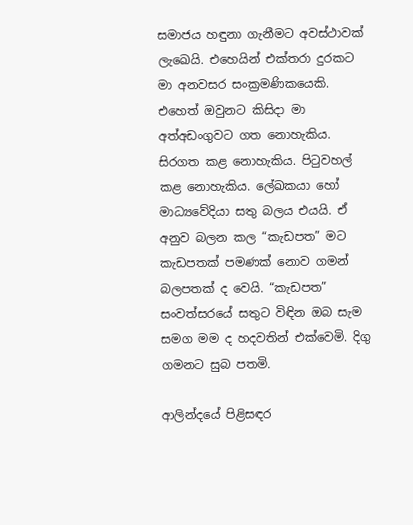සමාජය හඳුනා ගැනීමට අවස්ථාවක් ලැඛෙයි. එහෙයින් එක්තරා දුරකට මා අනවසර සංක්‍රමණිකයෙකි. එහෙත් ඔවුනට කිසිදා මා අත්අඩංගුවට ගත නොහැකිය. සිරගත කළ නොහැකිය. පිටුවහල් කළ නොහැකිය. ලේඛකයා හෝ මාධ්‍යවේදියා සතු බලය එයයි. ඒ අනුව බලන කල “කැඩපත” මට කැඩපතක් පමණක් නොව ගමන් බලපතක් ද වෙයි. “කැඩපත” සංවත්සරයේ සතුට විඳින ඔබ සැම සමග මම ද හදවතින් එක්වෙමි. දිගු ගමනට සුබ පතමි.

ආලින්දයේ පිළිසඳර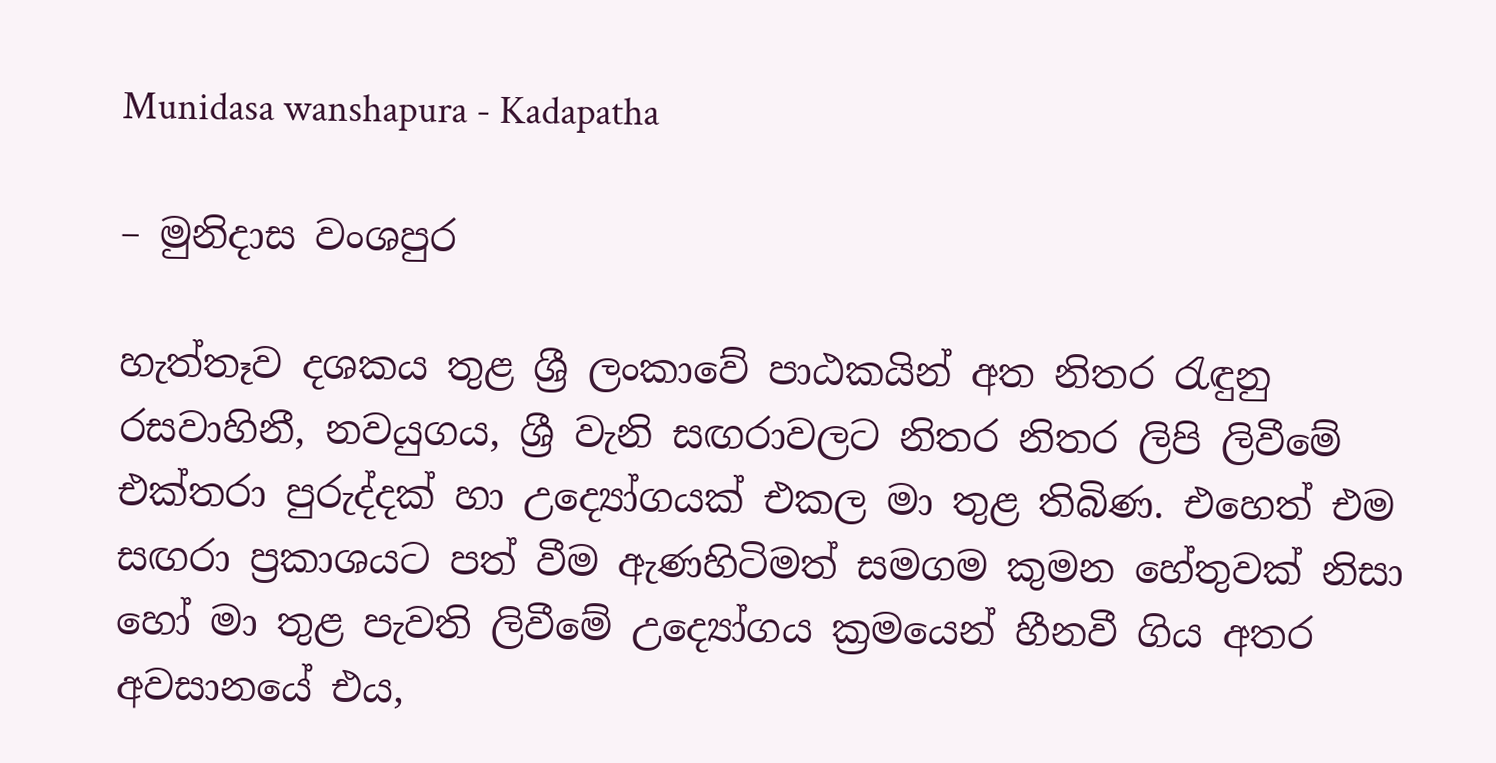Munidasa wanshapura - Kadapatha

– මුනිදාස වංශපුර

හැත්තෑව දශකය තුළ ශ්‍රී ලංකාවේ පාඨකයින් අත නිතර රැඳුනු රසවාහිනී, නවයුගය, ශ්‍රී වැනි සඟරාවලට නිතර නිතර ලිපි ලිවීමේ එක්තරා පුරුද්දක් හා උද්‍යෝගයක් එකල මා තුළ තිබිණ. එහෙත් එම සඟරා ප්‍රකාශයට පත් වීම ඇණහිටිමත් සමගම කුමන හේතුවක් නිසා හෝ මා තුළ පැවති ලිවීමේ උද්‍යෝගය ක්‍රමයෙන් හීනවී ගිය අතර අවසානයේ එය,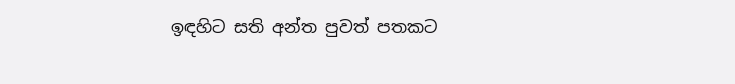ඉඳහිට සති අන්ත පුවත් පතකට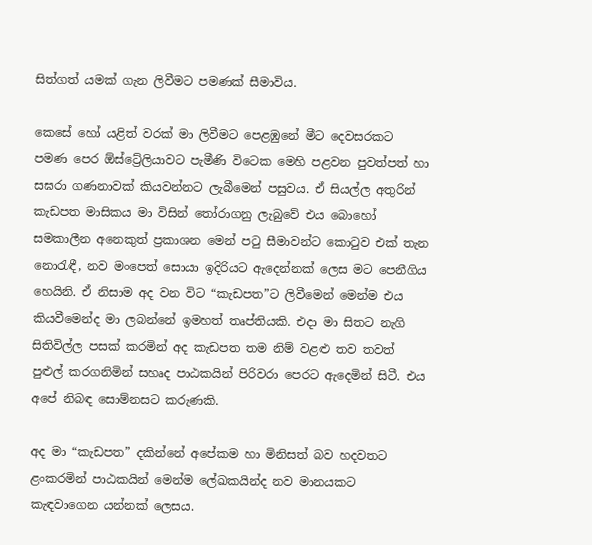සිත්ගත් යමක් ගැන ලිවීමට පමණක් සීමාවිය.

කෙසේ හෝ යළිත් වරක් මා ලිවීමට පෙළඹුනේ මීට දෙවසරකට පමණ පෙර ඕස්ට්‍රේලියාවට පැමීණි විටෙක මෙහි පළවන පුවත්පත් හා සඝරා ගණනාවක් කියවන්නට ලැබීමෙන් පසුවය. ඒ සියල්ල අතුරින් කැඩපත මාසිකය මා විසින් තෝරාගනු ලැබුවේ එය බොහෝ සමකාලීන අනෙකුත් ප්‍රකාශන මෙන් පටු සීමාවන්ට කොටුව එක් තැන නොරැඳී, නව මංපෙත් සොයා ඉදිරියට ඇදෙන්නක් ලෙස මට පෙනීගිය හෙයිනි. ඒ නිසාම අද වන විට “කැඩපත”ට ලිවීමෙන් මෙන්ම එය කියවීමෙන්ද මා ලබන්නේ ඉමහත් තෘප්තියකි. එදා මා සිතට නැගි සිතිවිල්ල පසක් කරමින් අද කැඩපත තම නිම් වළළු තව තවත් පුළුල් කරගනිමින් සහෘද පාඨකයින් පිරිවරා පෙරට ඇදෙමින් සිටී. එය අපේ නිබඳ සොම්නසට කරුණකි.

අද මා “කැඩපත” දකින්නේ අපේකම හා මිනිසත් බව හදවතට ළංකරමින් පාඨකයින් මෙන්ම ලේඛකයින්ද නව මානයකට කැඳවාගෙන යන්නක් ලෙසය.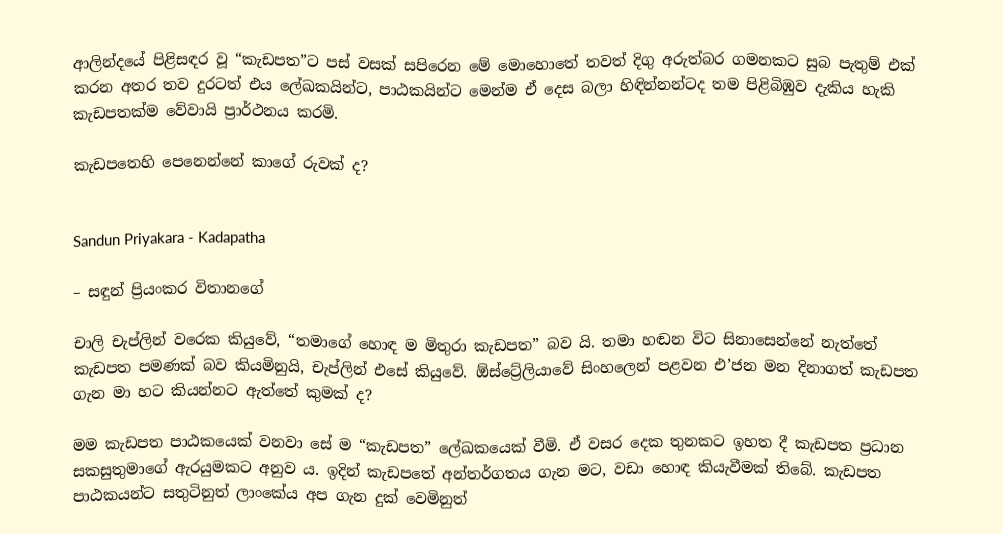ආලින්දයේ පිළිසඳර වූ “කැඩපත”ට පස් වසක් සපිරෙන මේ මොහොතේ තවත් දිගු අරුත්බර ගමනකට සුබ පැතුම් එක් කරන අතර තව දුරටත් එය ලේඛකයින්ට, පාඨකයින්ට මෙන්ම ඒ දෙස බලා හිඳින්නන්ටද තම පිළිබිඹුව දැකිය හැකි කැඩපතක්ම වේවායි ප්‍රාර්ථනය කරමි.

කැඩපතෙහි පෙනෙන්නේ කාගේ රුවක් ද?


Sandun Priyakara - Kadapatha

– සඳුන් ප්‍රියංකර විතානගේ

චාලි චැප්ලින් වරෙක කියුවේ, “තමාගේ හොඳ ම මිතුරා කැඩපත” බව යි. තමා හඬන විට සිනාසෙන්නේ නැත්තේ කැඩපත පමණක් බව කියමිනුයි, චැප්ලින් එසේ කියුවේ. ඕස්ට්‍රේලියාවේ සිංහලෙන් පළවන එ’ජන මන දිනාගත් කැඩපත ගැන මා හට කියන්නට ඇත්තේ කුමක් ද?

මම කැඩපත පාඨකයෙක් වනවා සේ ම “කැඩපත” ලේඛකයෙක් වීමි. ඒ වසර දෙක තුනකට ඉහත දී කැඩපත ප්‍රධාන සකසුතුමාගේ ඇරයුමකට අනුව ය. ඉදින් කැඩපතේ අන්තර්ගතය ගැන මට, වඩා හොඳ කියැවීමක් තිබේ. කැඩපත පාඨකයන්ට සතුටිනුත් ලාංකේය අප ගැන දුක් වෙමිනුත්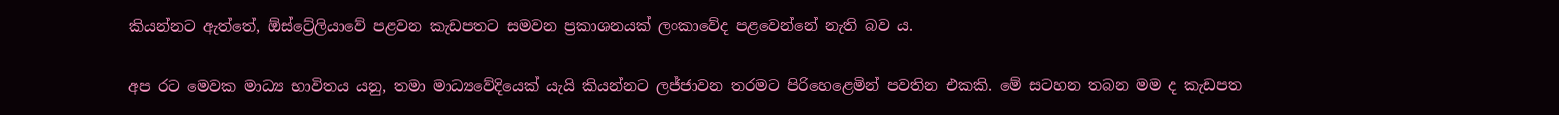කියන්නට ඇත්තේ, ඕස්ට්‍රේලියාවේ පළවන කැඩපතට සමවන ප්‍රකාශනයක් ලංකාවේද පළවෙන්නේ නැති බව ය.

අප රට මෙවක මාධ්‍ය භාවිතය යනු, තමා මාධ්‍යවේදියෙක් යැයි කියන්නට ලජ්ජාවන තරමට පිරිහෙළෙමින් පවතින එකකි. මේ සටහන තබන මම ද කැඩපත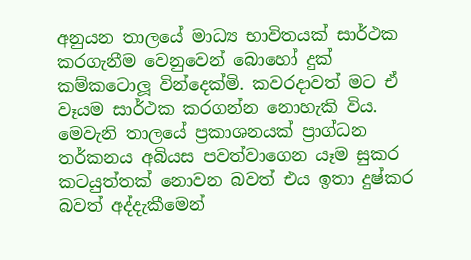අනුයන තාලයේ මාධ්‍ය භාවිතයක් සාර්ථක කරගැනීම වෙනුවෙන් බොහෝ දුක් කම්කටොලූ වින්දෙක්මි. කවරදාවත් මට ඒ වෑයම සාර්ථක කරගන්න නොහැකි විය. මෙවැනි තාලයේ ප්‍රකාශනයක් ප්‍රාග්ධන තර්කනය අබියස පවත්වාගෙන යෑම සුකර කටයුත්තක් නොවන බවත් එය ඉතා දුෂ්කර බවත් අද්දැකීමෙන්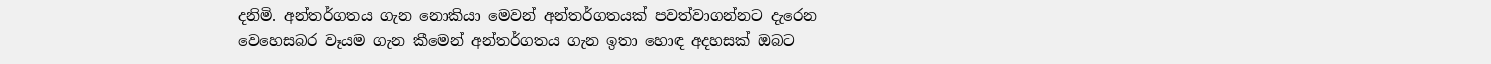දනිමි. අන්තර්ගතය ගැන නොකියා මෙවන් අන්තර්ගතයක් පවත්වාගන්නට දැරෙන වෙහෙසබර වෑයම ගැන කීමෙන් අන්තර්ගතය ගැන ඉතා හොඳ අදහසක් ඔබට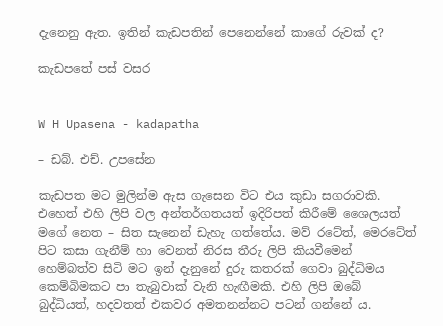දැනෙනු ඇත. ඉතින් කැඩපතින් පෙනෙන්නේ කාගේ රුවක් ද?

කැඩපතේ පස් වසර


W H Upasena - kadapatha

– ඩබ්. එච්. උපසේන

කැඩපත මට මුලින්ම ඇස ගැසෙන විට එය කුඩා සගරාවකි. එහෙත් එහි ලිපි වල අන්තර්ගතයත් ඉදිරිපත් කිරීමේ ශෛලයත් මගේ නෙත – සිත සැනෙන් ඩැහැ ගත්තේය. මව් රටේත්, මෙරටේත් පිට කසා ගැනීම් හා වෙනත් නිරස තීරු ලිපි කියවීමෙන් හෙම්බත්ව සිටි මට ඉන් දැනුනේ දුරු කතරක් ගෙවා බුද්ධිමය කෙම්බිමකට පා තැබුවාක් වැනි හැඟීමකි. එහි ලිපි ඔබේ බුද්ධියත්, හදවතත් එකවර අමතනන්නට පටන් ගන්නේ ය.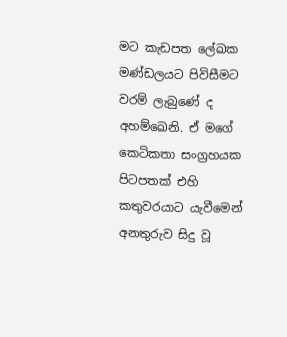මට කැඩපත ලේඛක මණ්ඩලයට පිවිසීමට වරම් ලැබුණේ ද අහම්ඛෙනි. ඒ මගේ කෙටිකතා සංග්‍රහයක පිටපතක් එහි කතුවරයාට යැවීමෙන් අනතුරුව සිදු වූ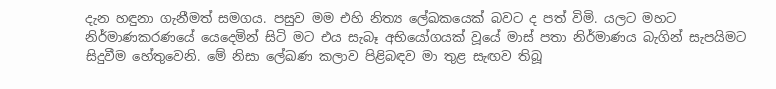දැන හඳුනා ගැනීමත් සමගය. පසුව මම එහි නිත්‍ය ලේඛකයෙක් බවට ද පත් විමි. යලට මහට නිර්මාණකරණයේ යෙදෙමින් සිටි මට එය සැබෑ අභියෝගයක් වූයේ මාස් පතා නිර්මාණය බැගින් සැපයිමට සිදුවීම හේතුවෙනි. මේ නිසා ලේඛණ කලාව පිළිබඳව මා තුළ සැඟව තිබූ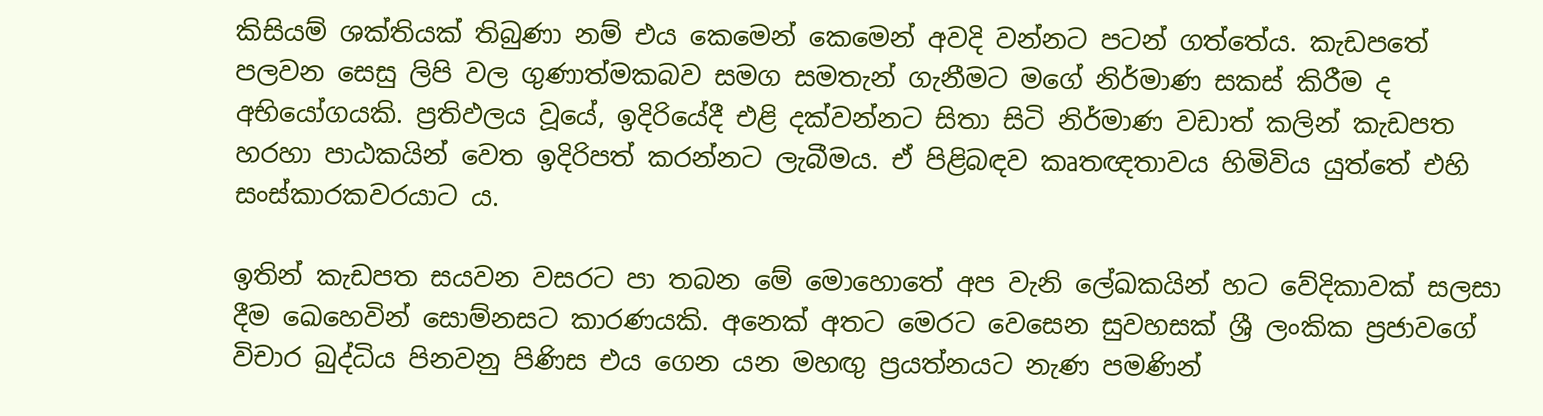කිසියම් ශක්තියක් තිබුණා නම් එය කෙමෙන් කෙමෙන් අවදි වන්නට පටන් ගත්තේය. කැඩපතේ පලවන සෙසු ලිපි වල ගුණාත්මකබව සමග සමතැන් ගැනීමට මගේ නිර්මාණ සකස් කිරීම ද අභියෝගයකි. ප්‍රතිඵලය වූයේ, ඉදිරියේදී එළි දක්වන්නට සිතා සිටි නිර්මාණ වඩාත් කලින් කැඩපත හරහා පාඨකයින් වෙත ඉදිරිපත් කරන්නට ලැබීමය. ඒ පිළිබඳව කෘතඥතාවය හිමිවිය යුත්තේ එහි සංස්කාරකවරයාට ය.

ඉතින් කැඩපත සයවන වසරට පා තබන මේ මොහොතේ අප වැනි ලේඛකයින් හට වේදිකාවක් සලසා දීම ඛෙහෙවින් සොම්නසට කාරණයකි. අනෙක් අතට මෙරට වෙසෙන සුවහසක් ශ්‍රී ලංකික ප්‍රජාවගේ විචාර බුද්ධිය පිනවනු පිණිස එය ගෙන යන මහඟු ප්‍රයත්නයට නැණ පමණින්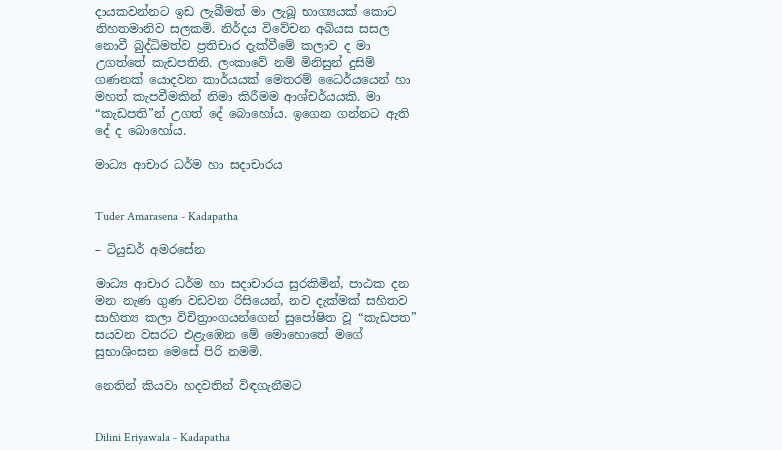දායකවන්නට ඉඩ ලැබීමත් මා ලැබූ භාග්‍යයක් කොට නිහතමානිව සලකමි. නිර්දය විවේචන අබියස සසල නොවී බුද්ධිමත්ව ප්‍රතිචාර දැක්වීමේ කලාව ද මා උගත්තේ කැඩපතිනි. ලංකාවේ නම් මිනිසුන් දුසිම් ගණනක් යොදවන කාර්යයක් මෙතරම් ධෛර්යයෙන් හා මහත් කැපවීමකින් නිමා කිරීමම ආශ්චර්යයකි. මා “කැඩපති”න් උගත් දේ බොහෝය. ඉගෙන ගන්නට ඇති දේ ද බොහෝය.

මාධ්‍ය ආචාර ධර්ම හා සදාචාරය


Tuder Amarasena - Kadapatha

– ටියුඩර් අමරසේන

මාධ්‍ය ආචාර ධර්ම හා සදාචාරය සුරකිමින්, පාඨක දන මන නැණ ගුණ වඩවන රිසියෙන්, නව දැක්මක් සහිතව සාහිත්‍ය කලා විචිත්‍රාංගයන්ගෙන් සුපෝෂිත වූ “කැඩපත” සයවන වසරට එළැඹෙන මේ මොහොතේ මගේ සුභාශිංසන මෙසේ පිරි නමමි.

නෙතින් කියවා හදවතින් විඳගැනීමට


Dilini Eriyawala - Kadapatha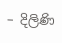– දිලිණි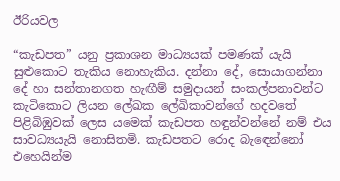ඊරියවල

“කැඩපත” යනු ප්‍රකාශන මාධ්‍යයක් පමණක් යැයි සුළුකොට තැකිය නොහැකිය. දන්නා දේ, සොයාගන්නා දේ හා සන්තානගත හැඟීම් සමුදායන් සංකල්පනාවන්ට කැටිකොට ලියන ලේඛක ලේඛිකාවන්ගේ හදවතේ පිළිබිඹුවක් ලෙස යමෙක් කැඩපත හඳුන්වන්නේ නම් එය සාවධ්‍යයැයි නොසිතමි. කැඩපතට රොද බැඳෙන්නෝ එහෙයින්ම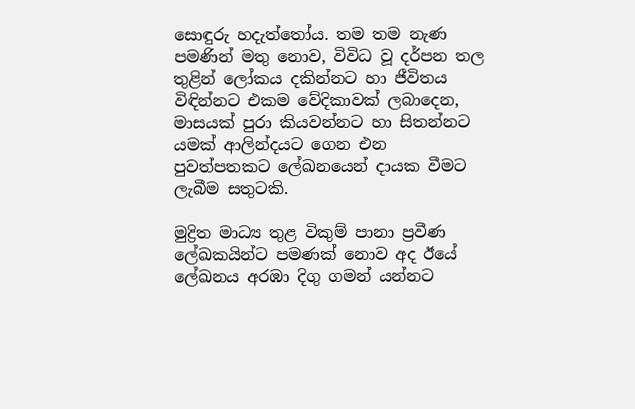සොඳුරු හදැත්තෝය. තම තම නැණ පමණින් මතු නොව, විවිධ වූ දර්පන තල තුළින් ලෝකය දකින්නට හා ජීවිතය විඳින්නට එකම වේදිකාවක් ලබාදෙන, මාසයක් පුරා කියවන්නට හා සිතන්නට යමක් ආලින්දයට ගෙන එන පුවත්පතකට ලේඛනයෙන් දායක වීමට ලැබීම සතුටකි.

මුද්‍රිත මාධ්‍ය තුළ විකුම් පානා ප්‍රවීණ ලේඛකයින්ට පමණක් නොව අද ඊයේ ලේඛනය අරඹා දිගු ගමන් යන්නට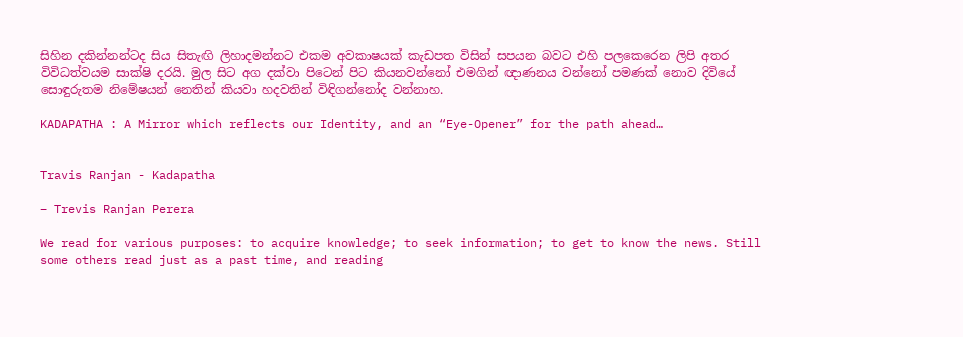සිහින දකින්නන්ටද සිය සිතැඟි ලිහාදමන්නට එකම අවකාෂයක් කැඩපත විසින් සපයන බවට එහි පලකෙරෙන ලිපි අතර විවිධත්වයම සාක්ෂි දරයි. මුල සිට අග දක්වා පිටෙන් පිට කියනවන්නෝ එමගින් ඥාණනය වන්නෝ පමණක් නොව දිවියේ සොඳුරුතම නිමේෂයන් නෙතින් කියවා හදවතින් විඳිගන්නෝද වන්නාහ.

KADAPATHA : A Mirror which reflects our Identity, and an “Eye-Opener” for the path ahead…


Travis Ranjan - Kadapatha

– Trevis Ranjan Perera

We read for various purposes: to acquire knowledge; to seek information; to get to know the news. Still some others read just as a past time, and reading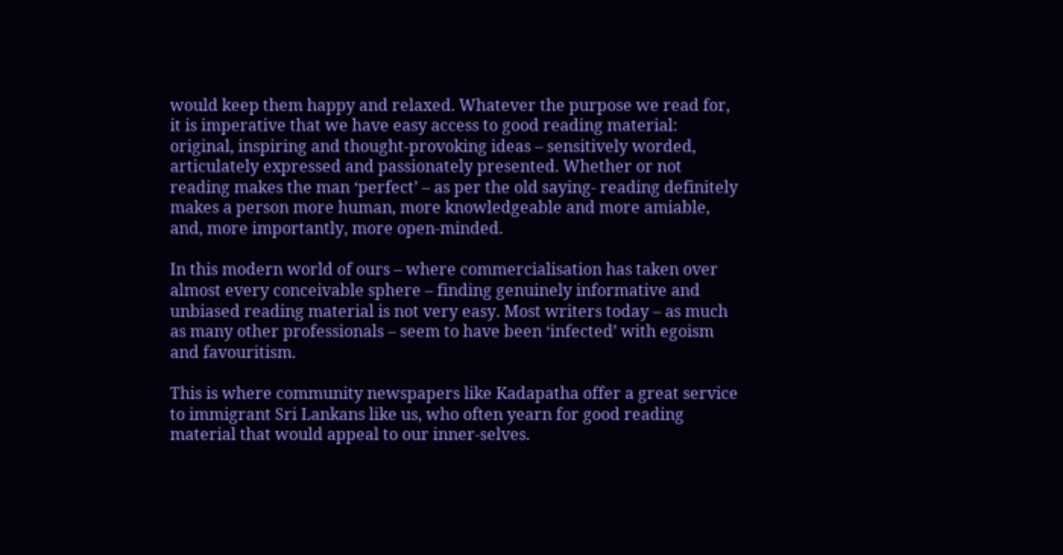would keep them happy and relaxed. Whatever the purpose we read for, it is imperative that we have easy access to good reading material: original, inspiring and thought-provoking ideas – sensitively worded, articulately expressed and passionately presented. Whether or not reading makes the man ‘perfect’ – as per the old saying- reading definitely makes a person more human, more knowledgeable and more amiable, and, more importantly, more open-minded.

In this modern world of ours – where commercialisation has taken over almost every conceivable sphere – finding genuinely informative and unbiased reading material is not very easy. Most writers today – as much as many other professionals – seem to have been ‘infected’ with egoism and favouritism.

This is where community newspapers like Kadapatha offer a great service to immigrant Sri Lankans like us, who often yearn for good reading material that would appeal to our inner-selves.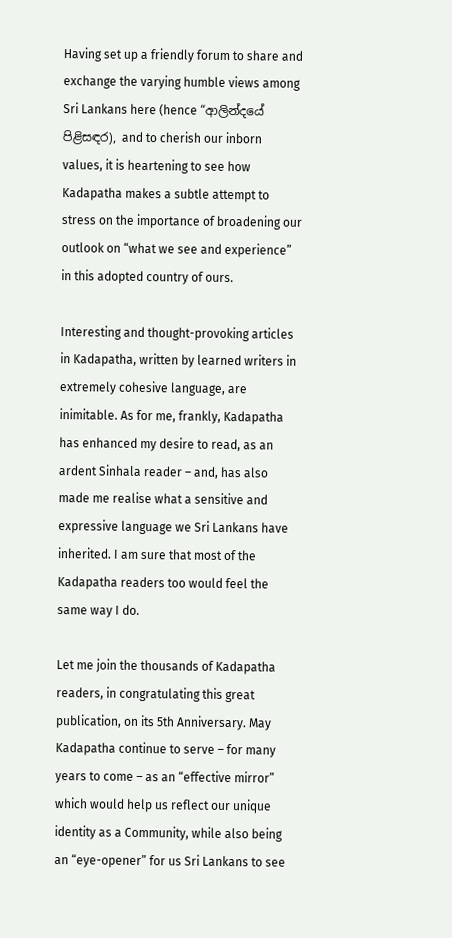Having set up a friendly forum to share and exchange the varying humble views among Sri Lankans here (hence “ආලින්දයේ පිළිස‍‍ඳර), and to cherish our inborn values, it is heartening to see how Kadapatha makes a subtle attempt to stress on the importance of broadening our outlook on “what we see and experience” in this adopted country of ours.

Interesting and thought-provoking articles in Kadapatha, written by learned writers in extremely cohesive language, are inimitable. As for me, frankly, Kadapatha has enhanced my desire to read, as an ardent Sinhala reader – and, has also made me realise what a sensitive and expressive language we Sri Lankans have inherited. I am sure that most of the Kadapatha readers too would feel the same way I do.

Let me join the thousands of Kadapatha readers, in congratulating this great publication, on its 5th Anniversary. May Kadapatha continue to serve – for many years to come – as an “effective mirror” which would help us reflect our unique identity as a Community, while also being an “eye-opener” for us Sri Lankans to see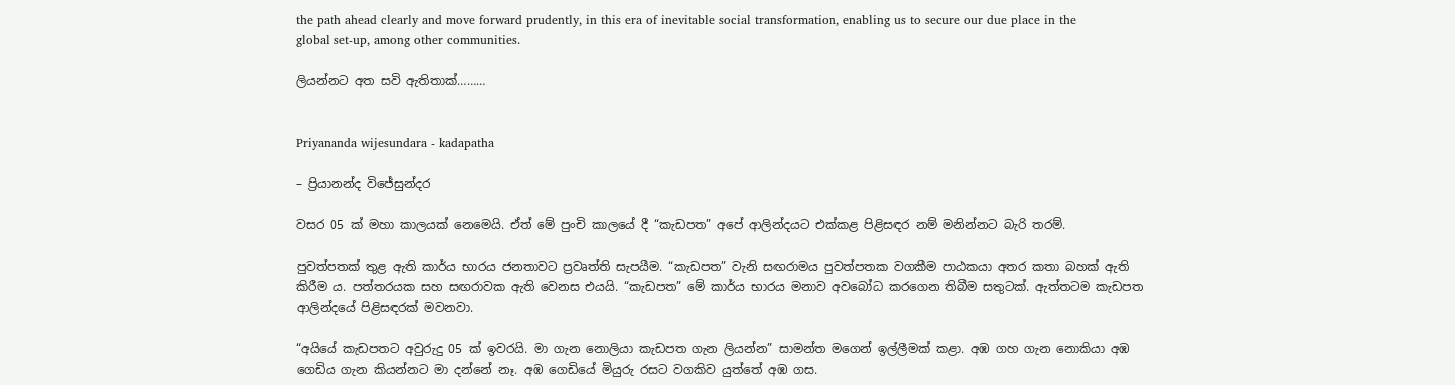the path ahead clearly and move forward prudently, in this era of inevitable social transformation, enabling us to secure our due place in the global set-up, among other communities.

ලියන්නට අත සවි ඇතිතාක්………


Priyananda wijesundara - kadapatha

– ප්‍රියානන්ද විජේසුන්දර

වසර 05 ක් මහා කාලයක් නෙමෙයි. ඒත් මේ පුංචි කාලයේ දී “කැඩපත” අපේ ආලින්දයට එක්කළ පිළිසඳර නම් මනින්නට බැරි තරම්.

පුවත්පතක් තුළ ඇති කාර්ය භාරය ජනතාවට ප්‍රවෘත්ති සැපයීම. “කැඩපත” වැනි සඟරාමය පුවත්පතක වගකීම පාඨකයා අතර කතා බහක් ඇති කිරීම ය. පත්තරයක සහ සඟරාවක ඇති වෙනස එයයි. “කැඩපත” මේ කාර්ය භාරය මනාව අවබෝධ කරගෙන තිබීම සතුටක්. ඇත්තටම කැඩපත ආලින්දයේ පිළිසඳරක් මවනවා.

“අයියේ කැඩපතට අවුරුදු 05 ක් ඉවරයි. මා ගැන නොලියා කැඩපත ගැන ලියන්න” සාමන්ත මගෙන් ඉල්ලීමක් කළා. අඹ ගහ ගැන නොකියා අඹ ගෙඩිය ගැන කියන්නට මා දන්නේ නෑ. අඹ ගෙඩියේ මියුරු රසට වගකිව යුත්තේ අඹ ගස.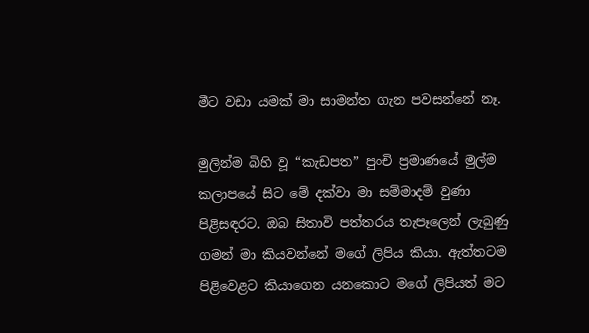මීට වඩා යමක් මා සාමන්ත ගැන පවසන්නේ නෑ.

මුලින්ම බිහි වූ “කැඩපත” පුංචි ප්‍රමාණයේ මුල්ම කලාපයේ සිට මේ දක්වා මා සම්මාදම් වුණා පිළිසඳරට. ඔබ සිතාවි පත්තරය තැපෑලෙන් ලැබුණු ගමන් මා කියවන්නේ මගේ ලිපිය කියා. ඇත්තටම පිළිවෙළට කියාගෙන යනකොට මගේ ලිපියත් මට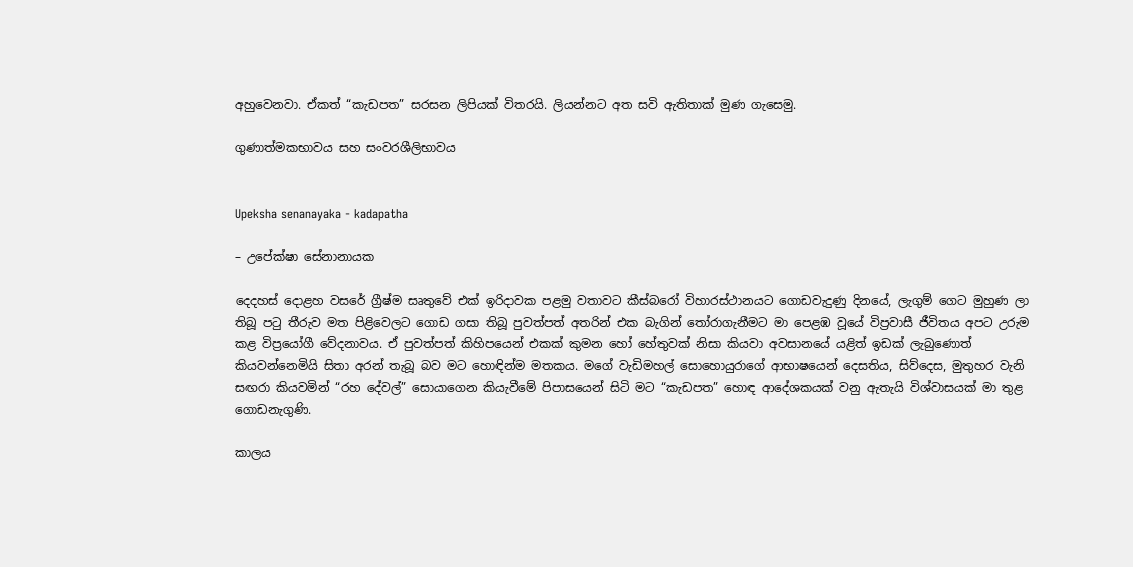අහුවෙනවා. ඒකත් “කැඩපත” සරසන ලිපියක් විතරයි. ලියන්නට අත සවි ඇතිතාක් මුණ ගැසෙමු.

ගුණාත්මකභාවය සහ සංවරශීලිභාවය


Upeksha senanayaka - kadapatha

– උපේක්ෂා සේනානායක

දෙදහස් දොළහ වසරේ ග්‍රීෂ්ම සෘතුවේ එක් ඉරිදාවක පළමු වතාවට කීස්බරෝ විහාරස්ථානයට ගොඩවැදුණු දිනයේ, ලැගුම් ගෙට මුහුණ ලා තිබූ පටු තීරුව මත පිළිවෙලට ගොඩ ගසා තිබූ පුවත්පත් අතරින් එක බැගින් තෝරාගැනීමට මා පෙළඹ වූයේ විප්‍රවාසී ජීවිතය අපට උරුම කළ විප්‍රයෝගී වේදනාවය. ඒ පුවත්පත් කිහිපයෙන් එකක් කුමන හෝ හේතුවක් නිසා කියවා අවසානයේ යළිත් ඉඩක් ලැබුණොත් කියවන්නෙමියි සිතා අරන් තැබූ බව මට හොඳින්ම මතකය. මගේ වැඩිමහල් සොහොයුරාගේ ආභාෂයෙන් දෙසතිය, සිව්දෙස, මුතුහර වැනි සඟරා කියවමින් “රහ දේවල්” සොයාගෙන කියැවීමේ පිපාසයෙන් සිටි මට “කැඩපත” හොඳ ආදේශකයක් වනු ඇතැයි විශ්වාසයක් මා තුළ ගොඩනැගුණි.

කාලය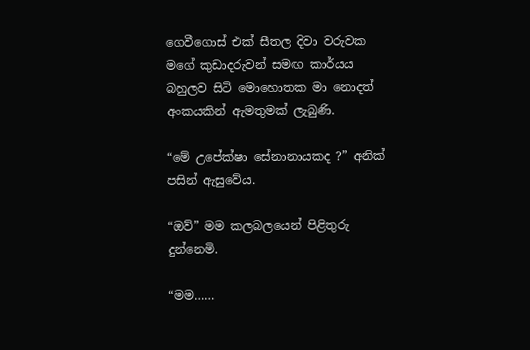ගෙවීගොස් එක් සීතල දිවා වරුවක මගේ කුඩාදරුවන් සමඟ කාර්යය බහුලව සිටි මොහොතක මා නොදත් අංකයකින් ඇමතුමක් ලැබුණි.

“මේ උපේක්ෂා සේනානායකද ?” අනික් පසින් ඇසුවේය.

“ඔව්” මම කලබලයෙන් පිළිතුරු දුන්නෙමි.

“මම……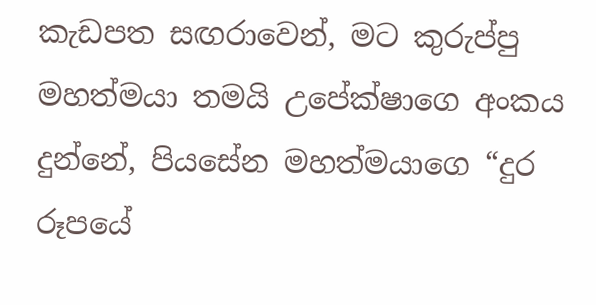කැඩපත සඟරාවෙන්, මට කුරුප්පු මහත්මයා තමයි උපේක්ෂාගෙ අංකය දුන්නේ, පියසේන මහත්මයාගෙ “දුර රූපයේ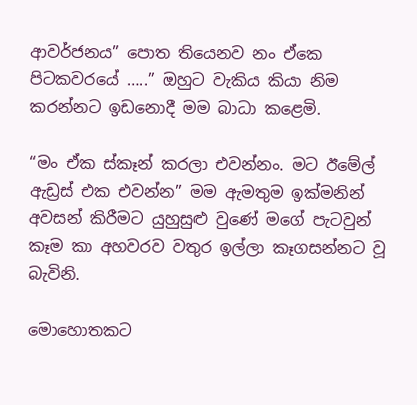ආවර්ජනය” පොත තියෙනව නං ඒකෙ පිටකවරයේ …..” ඔහුට වැකිය කියා නිම කරන්නට ඉඩනොදී මම බාධා කළෙමි.

“මං ඒක ස්කෑන් කරලා එවන්නං. මට ඊමේල් ඇඩ්‍රස් එක එවන්න” මම ඇමතුම ඉක්මනින් අවසන් කිරීමට යුහුසුළු වුණේ මගේ පැටවුන් කෑම කා අහවරව වතුර ඉල්ලා කෑගසන්නට වූ බැවිනි.

මොහොතකට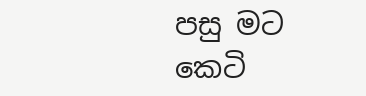පසු මට කෙටි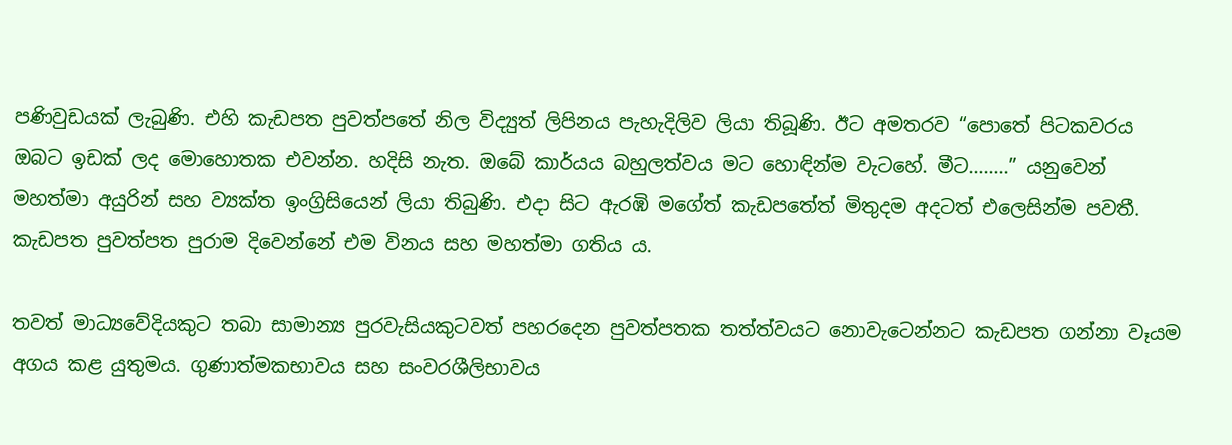පණිවුඩයක් ලැබුණි. එහි කැඩපත පුවත්පතේ නිල විද්‍යුත් ලිපිනය පැහැදිලිව ලියා තිබූණි. ඊට අමතරව “පොතේ පිටකවරය ඔබට ඉඩක් ලද මොහොතක එවන්න. හදිසි නැත. ඔබේ කාර්යය බහුලත්වය මට හොඳින්ම වැටහේ. මීට……..” යනුවෙන් මහත්මා අයුරින් සහ ව්‍යක්ත ඉංග්‍රිසියෙන් ලියා තිබුණි. එදා සිට ඇරඹි මගේත් කැඩපතේත් මිතුදම අදටත් එලෙසින්ම පවතී. කැඩපත පුවත්පත පුරාම දිවෙන්නේ එම විනය සහ මහත්මා ගතිය ය.

තවත් මාධ්‍යවේදියකුට තබා සාමාන්‍ය පුරවැසියකුටවත් පහරදෙන පුවත්පතක තත්ත්වයට නොවැටෙන්නට කැඩපත ගන්නා වෑයම අගය කළ යුතුමය. ගුණාත්මකභාවය සහ සංවරශීලිභාවය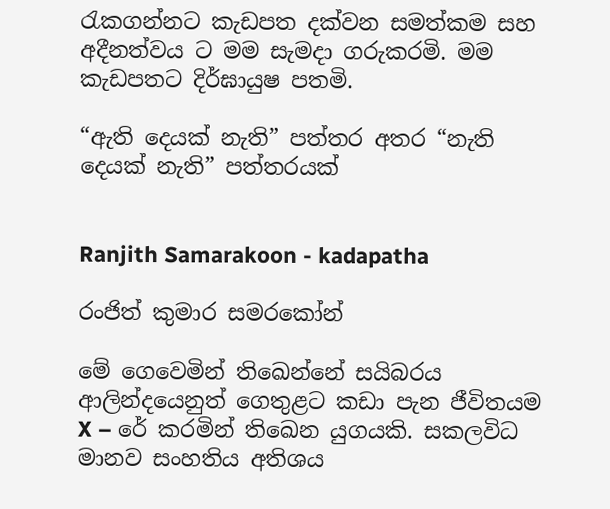රැකගන්නට කැඩපත දක්වන සමත්කම සහ අදීනත්වය ට මම සැමදා ගරුකරමි. මම කැඩපතට දිර්ඝායුෂ පතමි.

“ඇති දෙයක් නැති” පත්තර අතර “නැති දෙයක් නැති” පත්තරයක්


Ranjith Samarakoon - kadapatha

රංජිත් කුමාර සමරකෝන්

මේ ගෙවෙමින් තිඛෙන්නේ සයිබරය ආලින්දයෙනුත් ගෙතුළට කඩා පැන ජීවිතයම X – රේ කරමින් තිඛෙන යුගයකි. සකලවිධ මානව සංහතිය අතිශය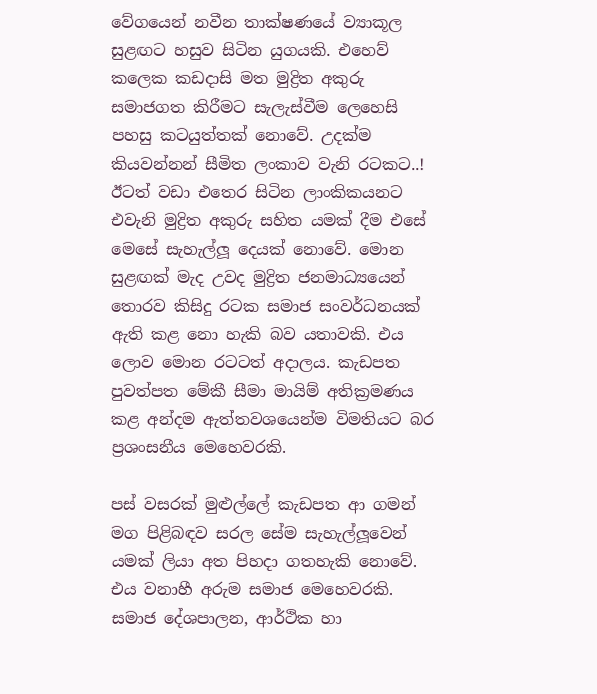වේගයෙන් නවීන තාක්ෂණයේ ව්‍යාකූල සුළඟට හසුව සිටින යුගයකි. එහෙව් කලෙක කඩදාසි මත මුද්‍රිත අකුරු සමාජගත කිරීමට සැලැස්වීම ලෙහෙසි පහසු කටයුත්තක් නොවේ. උදක්ම කියවන්නන් සීමිත ලංකාව වැනි රටකට..! ඊටත් වඩා එතෙර සිටින ලාංකිකයනට එවැනි මුද්‍රිත අකුරු සහිත යමක් දීම එසේ මෙසේ සැහැල්ලූ දෙයක් නොවේ. මොන සුළඟක් මැද උවද මුද්‍රිත ජනමාධ්‍යයෙන් තොරව කිසිදු රටක සමාජ සංවර්ධනයක් ඇති කළ නො හැකි බව යතාවකි. එය ලොව මොන රටටත් අදාලය. කැඩපත පුවත්පත මේකී සීමා මායිම් අතික්‍රමණය කළ අන්දම ඇත්තවශයෙන්ම විමතියට බර ප්‍රශංසනීය මෙහෙවරකි.

පස් වසරක් මුළුල්ලේ කැඩපත ආ ගමන් මග පිළිබඳව සරල සේම සැහැල්ලූවෙන් යමක් ලියා අත පිහදා ගතහැකි නොවේ. එය වනාහී අරුම සමාජ මෙහෙවරකි. සමාජ දේශපාලන, ආර්ථික හා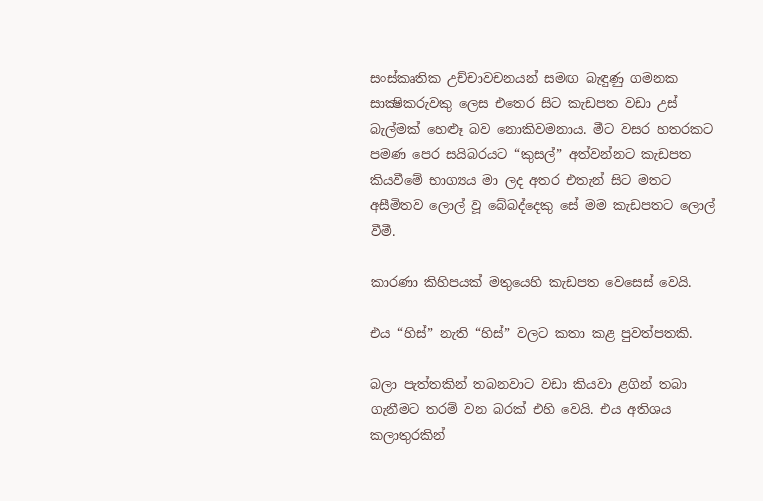සංස්‌කෘතික උච්චාවචනයන් සමඟ බැඳුණු ගමනක සාක්‍ෂිකරුවකු ලෙස එතෙර සිට කැඩපත වඩා උස් බැල්මක් හෙළූ බව නොකිවමනාය. මීට වසර හතරකට පමණ පෙර සයිබරයට “කුසල්” අත්වන්නට කැඩපත කියවීමේ භාග්‍යය මා ලද අතර එතැන් සිට මතට අසීමිතව ලොල් වූ බේබද්දෙකු සේ මම කැඩපතට ලොල් වීමී.

කාරණා කිහිපයක් මතුයෙහි කැඩපත වෙසෙස් වෙයි.

එය “හිස්” නැති “හිස්” වලට කතා කළ පුවත්පතකි.

බලා පැත්තකින් තබනවාට වඩා කියවා ළගින් තබා ගැනීමට තරම් වන බරක් එහි වෙයි. එය අතිශය කලාතුරකින්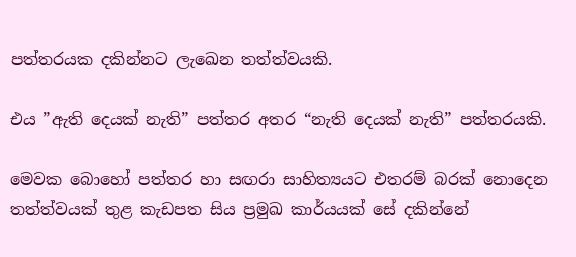පත්තරයක දකින්නට ලැඛෙන තත්ත්වයකි.

එය ”ඇති දෙයක් නැති” පත්තර අතර “නැති දෙයක් නැති” පත්තරයකි.

මෙවක බොහෝ පත්තර හා සඟරා සාහිත්‍යයට එතරම් බරක් නොදෙන තත්ත්වයක් තුළ කැඩපත සිය ප්‍රමුඛ කාර්යයක් සේ දකින්නේ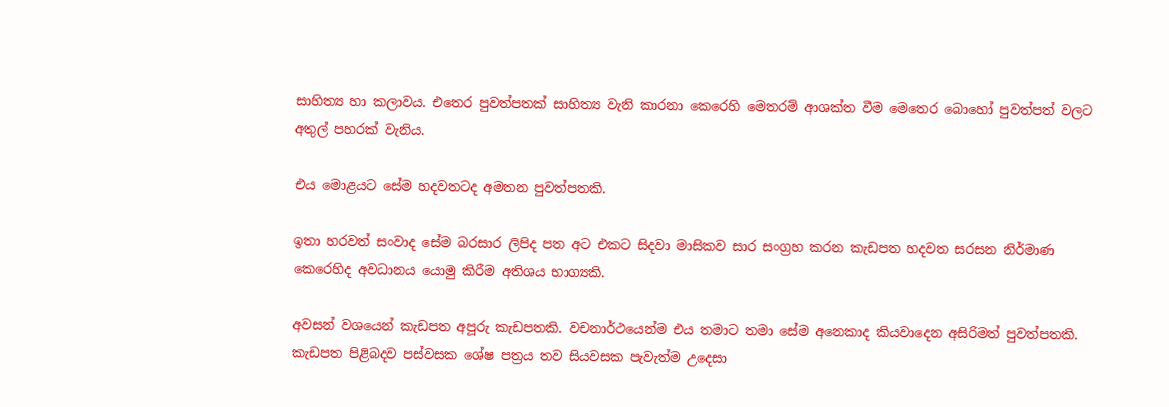සාහිත්‍ය හා කලාවය. එතෙර පුවත්පතක් සාහිත්‍ය වැනි කාරනා කෙරෙහි මෙතරම් ආශක්ත වීම මෙතෙර බොහෝ පුවත්පත් වලට අතුල් පහරක් වැනිය.

එය මොළයට සේම හදවතටද අමතන පුවත්පතකි.

ඉතා හරවත් සංවාද සේම බරසාර ලිපිද පත අට එකට සිදවා මාසිකව සාර සංග්‍රහ කරන කැඩපත හදවත සරසන නිර්මාණ කෙරෙහිද අවධානය යොමු කිරීම අතිශය භාග්‍යකි.

අවසන් වශයෙන් කැඩපත අපූරු කැඩපතකි. වචනාර්ථයෙන්ම එය තමාට තමා සේම අනෙකාද කියවාදෙන අසිරිමත් පුවත්පතකි. කැඩපත පිළිබදව පස්වසක ශේෂ පත්‍රය තව සියවසක පැවැත්ම උදෙසා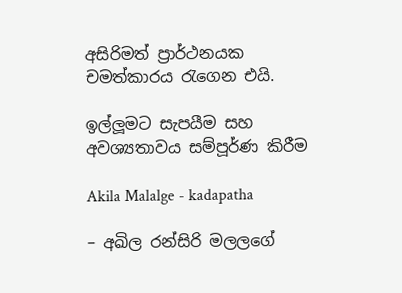අසිරිමත් ප්‍රාර්ථනයක චමත්කාරය රැගෙන එයි.

ඉල්ලූමට සැපයීම සහ අවශ්‍යතාවය සම්පූර්ණ කිරීම

Akila Malalge - kadapatha

– අඛිල රන්සිරි මලලගේ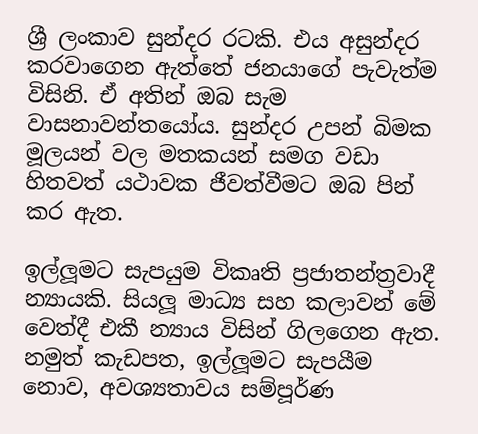ශ්‍රී ලංකාව සුන්දර රටකි. එය අසුන්දර කරවාගෙන ඇත්තේ ජනයාගේ පැවැත්ම විසිනි. ඒ අතින් ඔබ සැම වාසනාවන්තයෝය. සුන්දර උපන් බිමක මූලයන් වල මතකයන් සමග වඩා හිතවත් යථාවක ජීවත්වීමට ඔබ පින් කර ඇත.

ඉල්ලූමට සැපයුම විකෘති ප්‍රජාතන්ත්‍රවාදී න්‍යායකි. සියලූ මාධ්‍ය සහ කලාවන් මේ වෙත්දී එකී න්‍යාය විසින් ගිලගෙන ඇත. නමුත් කැඩපත, ඉල්ලූමට සැපයීම නොව, අවශ්‍යතාවය සම්පූර්ණ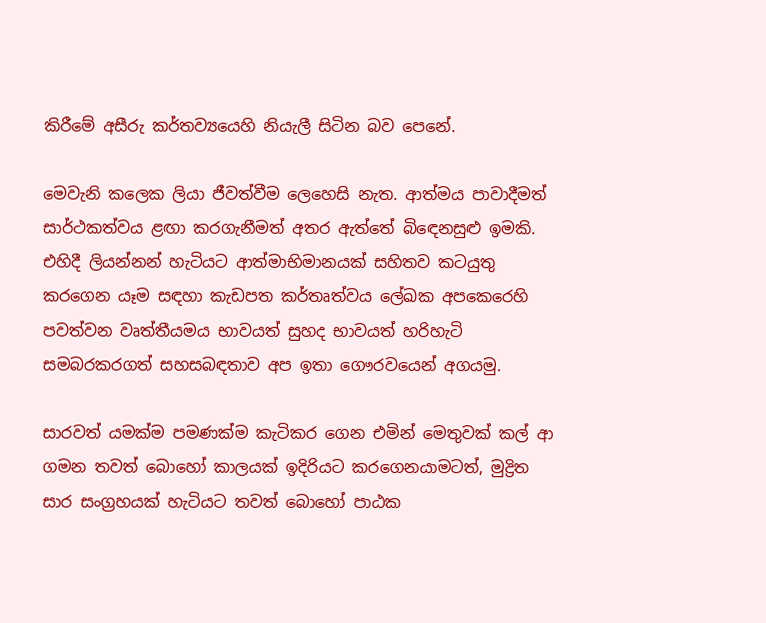කිරීමේ අසීරු කර්තව්‍යයෙහි නියැලී සිටින බව පෙනේ.

මෙවැනි කලෙක ලියා ජීවත්වීම ලෙහෙසි නැත. ආත්මය පාවාදීමත් සාර්ථකත්වය ළඟා කරගැනීමත් අතර ඇත්තේ බිඳෙනසුළු ඉමකි. එහිදී ලියන්නන් හැටියට ආත්මාභිමානයක් සහිතව කටයුතු කරගෙන යෑම සඳහා කැඩපත කර්තෘත්වය ලේඛක අපකෙරෙහි පවත්වන වෘත්තීයමය භාවයත් සුහද භාවයත් හරිහැටි සමබරකරගත් සහසබඳතාව අප ඉතා ගෞරවයෙන් අගයමු.

සාරවත් යමක්ම පමණක්ම කැටිකර ගෙන එමින් මෙතුවක් කල් ආ ගමන තවත් බොහෝ කාලයක් ඉදිරියට කරගෙනයාමටත්, මුද්‍රිත සාර සංග්‍රහයක් හැටියට තවත් බොහෝ පාඨක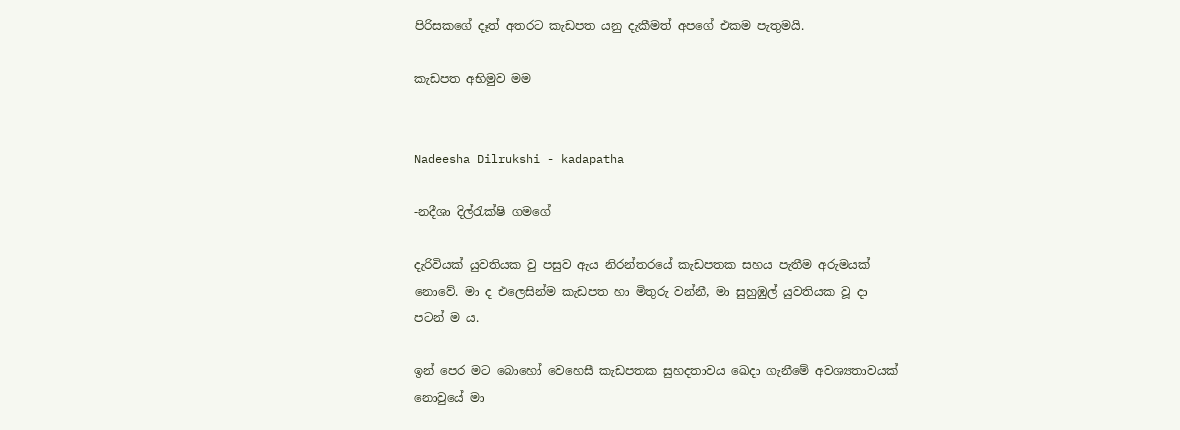පිරිසකගේ දෑත් අතරට කැඩපත යනු දැකීමත් අපගේ එකම පැතුමයි.

කැඩපත අභිමුව මම


Nadeesha Dilrukshi - kadapatha

-නදීශා දිල්රැක්ෂි ගමගේ

දැරිවියක් යුවතියක වු පසුව ඇය නිරන්තරයේ කැඩපතක සහය පැතීම අරුමයක් නොවේ. මා ද එලෙසින්ම කැඩපත හා මිතුරු වන්නී, මා සුහුඹුල් යුවතියක වූ දා පටන් ම ය.

ඉන් පෙර මට බොහෝ වෙහෙසී කැඩපතක සුහදතාවය ඛෙදා ගැනීමේ අවශ්‍යතාවයක් නොවුයේ මා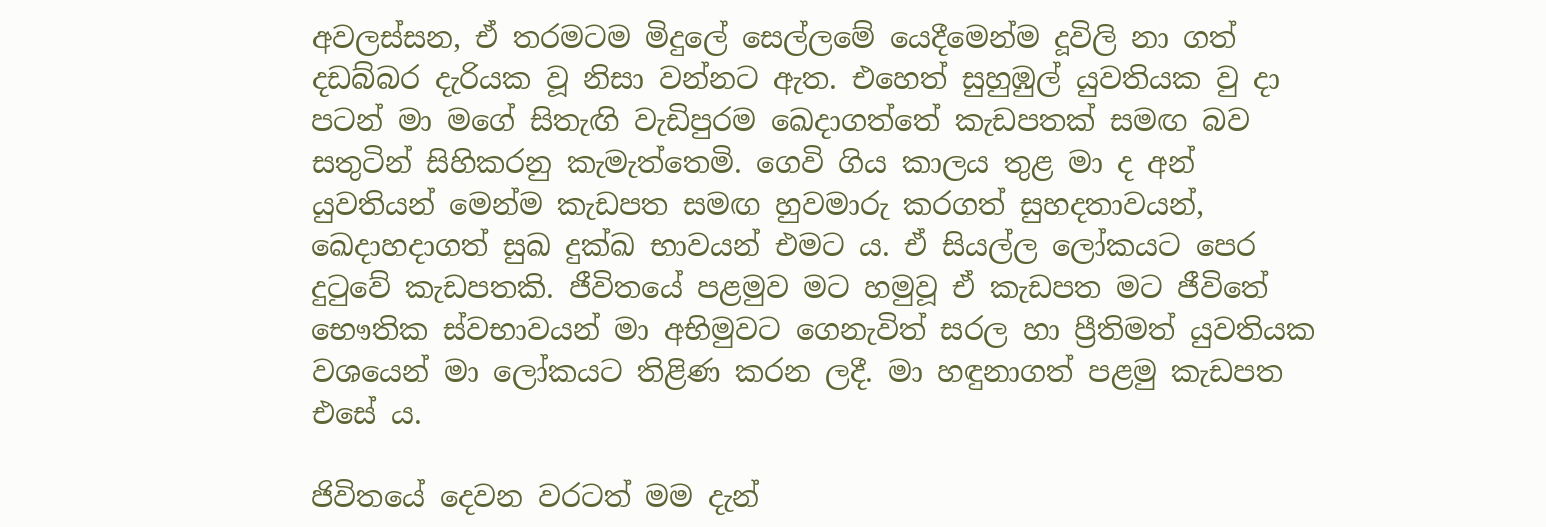අවලස්සන, ඒ තරමටම මිදුලේ සෙල්ලමේ යෙදීමෙන්ම දූවිලි නා ගත් දඩබ්බර දැරියක වූ නිසා වන්නට ඇත. එහෙත් සුහුඹුල් යුවතියක වු දා පටන් මා මගේ සිතැඟි වැඩිපුරම ඛෙදාගත්තේ කැඩපතක් සමඟ බව සතුටින් සිහිකරනු කැමැත්තෙමි. ගෙවි ගිය කාලය තුළ මා ද අන් යුවතියන් මෙන්ම කැඩපත සමඟ හුවමාරු කරගත් සුහදතාවයන්, ඛෙදාහදාගත් සුඛ දුක්ඛ භාවයන් එමට ය. ඒ සියල්ල ලෝකයට පෙර දුටුවේ කැඩපතකි. ජීවිතයේ පළමුව මට හමුවූ ඒ කැඩපත මට ජීවිතේ භෞතික ස්වභාවයන් මා අභිමුවට ගෙනැවිත් සරල හා ප්‍රීතිමත් යුවතියක වශයෙන් මා ලෝකයට තිළිණ කරන ලදී. මා හඳුනාගත් පළමු කැඩපත එසේ ය.

ජිවිතයේ දෙවන වරටත් මම දැන්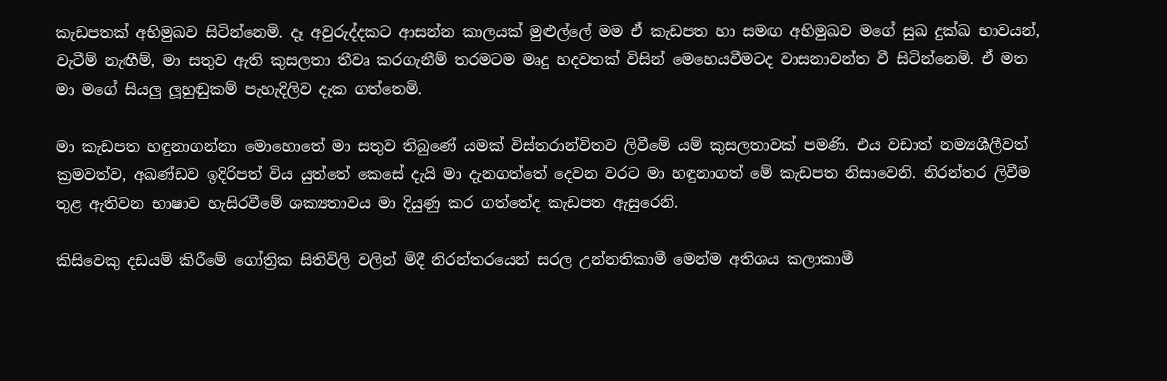කැඩපතක් අභිමුඛව සිටින්නෙමි. දෑ අවුරුද්දකට ආසන්න කාලයක් මුළුල්ලේ මම ඒ කැඩපත හා සමඟ අභිමුඛව මගේ සුඛ දුක්ඛ භාවයන්, වැටීම් නැඟීම්, මා සතුව ඇති කුසලතා තීවෘ කරගැනීම් තරමටම මෘදු හදවතක් විසින් මෙහෙයවීමටද වාසනාවන්ත වී සිටින්නෙමි. ඒ මත මා මගේ සියලු ලූහුඬුකම් පැහැදිලිව දැක ගත්තෙමි.

මා කැඩපත හඳුනාගන්නා මොහොතේ මා සතුව තිබුණේ යමක් විස්තරාන්විතව ලිවීමේ යම් කුසලතාවක් පමණි. එය වඩාත් නම්‍යශීලීවත් ක්‍රමවත්ව, අඛණ්ඩව ඉදිරිපත් විය යුත්තේ කෙසේ දැයි මා දැනගත්තේ දෙවන වරට මා හඳුනාගත් මේ කැඩපත නිසාවෙනි. නිරන්තර ලිවීම තුළ ඇතිවන භාෂාව හැසිරවීමේ ශක්‍යතාවය මා දියුණු කර ගත්තේද කැඩපත ඇසුරෙනි.

කිසිවෙකු දඩයම් කිරීමේ ගෝත්‍රික සිතිවිලි වලින් මිදී නිරන්තරයෙන් සරල උන්නතිකාමී මෙන්ම අතිශය කලාකාමී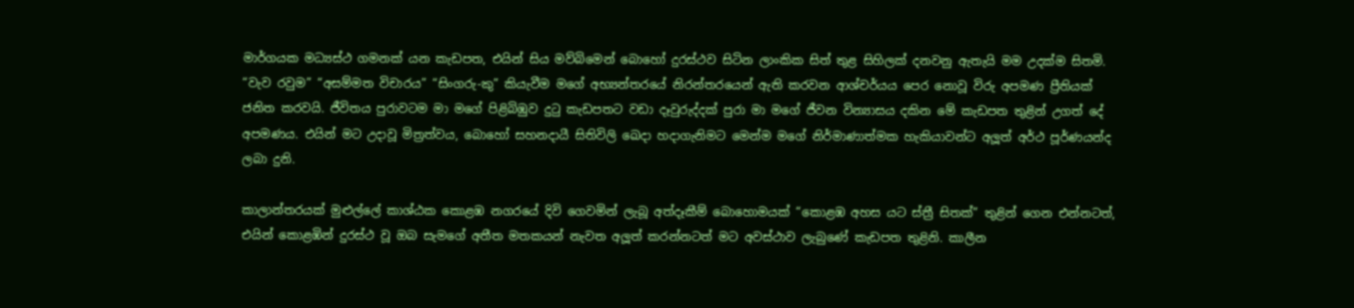මාර්ගයක මධ්‍යස්ථ ගමනක් යන කැඩපත, එයින් සිය මව්බිමෙන් බොහෝ දුරස්ථව සිටින ලාංකික සිත් තුළ සිහිලක් දනවනු ඇතැයි මම උදක්ම සිතමි. “වැව රවුම” “අසම්මත විචාරය” “සිංගරු-කු” කියැවීම මගේ අභ්‍යන්තරයේ නිරන්තරයෙන් ඇති කරවන ආශ්චර්යය පෙර නොවූ විරු අපමණ ප්‍රීතියක් ජනිත කරවයි. ජීවිතය පුරාවටම මා මගේ පිළිබිඹුව දුටු කැඩපතට වඩා දෑවුරුද්දක් පුරා මා මගේ ජීවන වින්‍යාසය දකින මේ කැඩපත තුළින් උගත් දේ අපමණය. එයින් මට උදාවූ මිත්‍රත්වය, බොහෝ සහනදායී සිතිවිලි ඛෙදා හදාගැනිමට මෙන්ම මගේ නිර්මාණාත්මක හැකියාවන්ට අලූත් අර්ථ පූර්ණයන්ද ලබා දුනි.

කාලාන්තරයක් මුළුල්ලේ කාශ්ඨක කොළඹ නගරයේ දිවි ගෙවමින් ලැබූ අත්දෑකීම් බොහොමයක් “කොළඹ අහස යට ස්ත්‍රී සිතක්” තුළින් ගෙන එන්නටත්, එයින් කොළඹින් දුරස්ථ වූ ඔබ සැමගේ අතීත මතකයන් නැවත අලූත් කරන්නටත් මට අවස්ථාව ලැබුණේ කැඩපත තුළිනි. කාලීන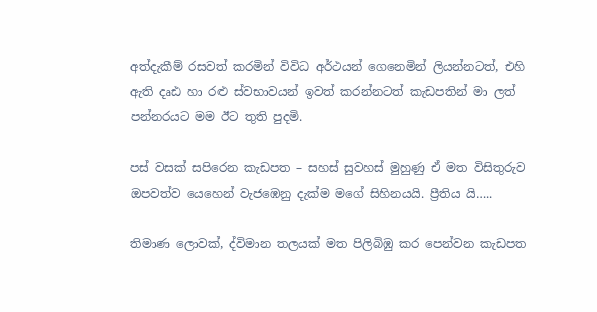අත්දැකීම් රසවත් කරමින් විවිධ අර්ථයන් ගෙනෙමින් ලියන්නටත්, එහි ඇති දෘඪ හා රළු ස්වභාවයන් ඉවත් කරන්නටත් කැඩපතින් මා ලත් පන්නරයට මම ඊට තුති පුදමි.

පස් වසක් සපිරෙන කැඩපත – සහස් සුවහස් මුහුණු ඒ මත විසිතුරුව ඔපවත්ව යෙහෙන් වැජඹෙනු දැක්ම මගේ සිහිනයයි. ප්‍රීතිය යි…..

තිමාණ ලොවක්, ද්විමාන තලයක් මත පිලිබිඹු කර පෙන්වන කැඩපත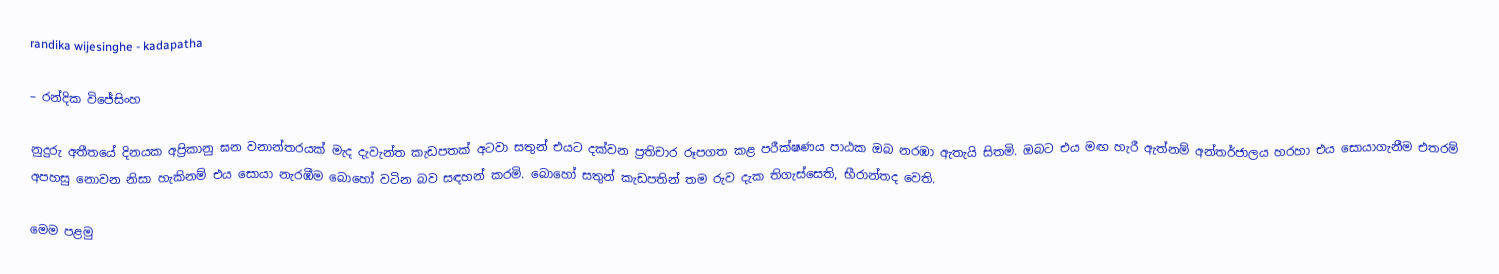randika wijesinghe - kadapatha

– රන්දික විජේසිංහ

නුදුරු අතීතයේ දිනයක අප්‍රිකානු ඝන වනාන්තරයක් මැද දැවැන්ත කැඩපතක් අටවා සතුන් එයට දක්වන ප්‍රතිචාර රූපගත කළ පරීක්ෂණය පාඨක ඔබ නරඹා ඇතැයි සිතමි. ඔබට එය මඟ හැරී ඇත්නම් අන්තර්ජාලය හරහා එය සොයාගැනීම එතරම් අපහසු නොවන නිසා හැකිනම් එය සොයා නැරඹීම බොහෝ වටින බව සඳහන් කරමි. බොහෝ සතුන් කැඩපතින් තම රුව දැක තිගැස්සෙති, භීරාන්තද වෙති.

මෙම පළමු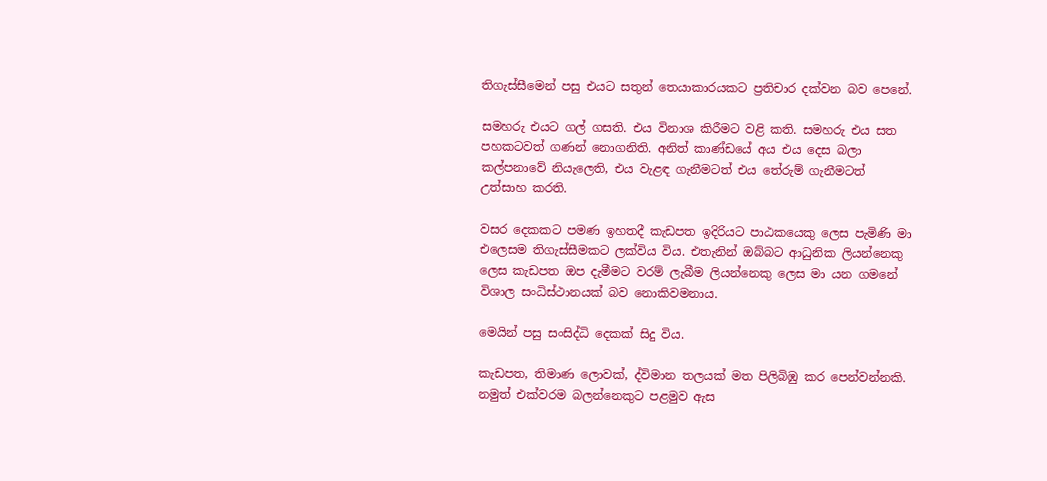තිගැස්සීමෙන් පසු එයට සතුන් තෙයාකාරයකට ප්‍රතිචාර දක්වන බව පෙනේ.

සමහරු එයට ගල් ගසති. එය විනාශ කිරීමට වළි කති. සමහරු එය සත පහකටවත් ගණන් නොගනිති. අනිත් කාණ්ඩයේ අය එය දෙස බලා කල්පනාවේ නියැලෙති, එය වැළඳ ගැනීමටත් එය තේරුම් ගැනීමටත් උත්සාහ කරති.

වසර දෙකකට පමණ ඉහතදී කැඩපත ඉදිරියට පාඨකයෙකු ලෙස පැමිණි මා එලෙසම තිගැස්සීමකට ලක්විය විය. එතැනින් ඔබ්බට ආධුනික ලියන්නෙකු ලෙස කැඩපත ඔප දැමීමට වරම් ලැබීම ලියන්නෙකු ලෙස මා යන ගමනේ විශාල සංධිස්ථානයක් බව නොකිවමනාය.

මෙයින් පසු සංසිද්ධි දෙකක් සිදු විය.

කැඩපත, තිමාණ ලොවක්, ද්විමාන තලයක් මත පිලිබිඹු කර පෙන්වන්නකි. නමුත් එක්වරම බලන්නෙකුට පළමුව ඇස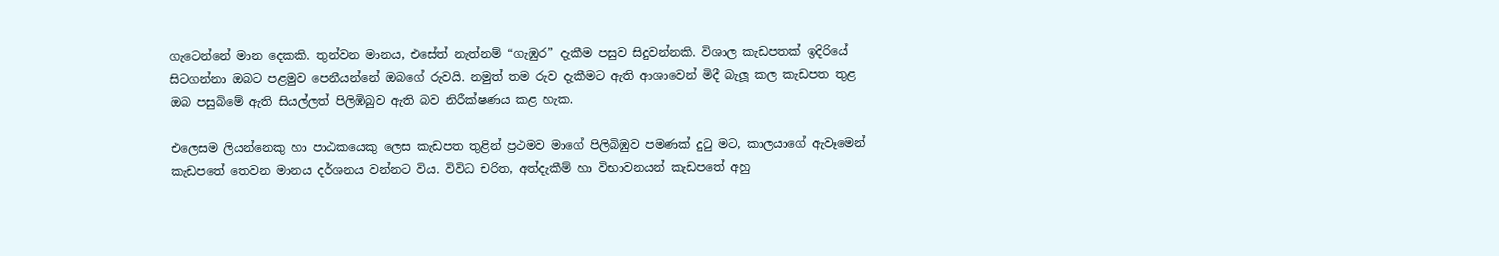ගැටෙන්නේ මාන දෙකකි. තුන්වන මානය, එසේත් නැත්නම් “ගැඹුර” දැකීම පසුව සිදුවන්නකි. විශාල කැඩපතක් ඉදිරියේ සිටගන්නා ඔබට පළමුව පෙනීයන්නේ ඔබගේ රුවයි. නමුත් තම රුව දැකීමට ඇති ආශාවෙන් මිදී බැලූ කල කැඩපත තුළ ඔබ පසුබිමේ ඇති සියල්ලත් පිලිඹිබුව ඇති බව නිරීක්ෂණය කළ හැක.

එලෙසම ලියන්නෙකු හා පාඨකයෙකු ලෙස කැඩපත තුළින් ප්‍රථමව මාගේ පිලිබිඹුව පමණක් දුටු මට, කාලයාගේ ඇවෑමෙන් කැඩපතේ තෙවන මානය දර්ශනය වන්නට විය. විවිධ චරිත, අත්දැකීම් හා විභාවනයන් කැඩපතේ අහු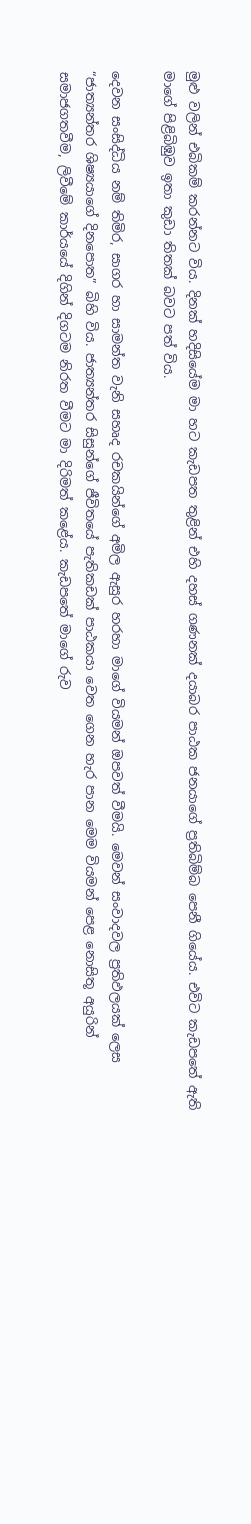මුළු වලින් එබිකම් කරන්නට විය. දිනක් හදිසියේම මා හට කැඩපත තුළින් එහි දහස් ගණනක් දයාබර පාඨක ජනයාගේ ප්‍රතිබිම්බ පෙනී ගියේය. එවිට කැඩපතේ ඇති මාගේ පිළිබිඹුව ඉතා කුඩා තිතක් බවට පත් විය.

දෙවන සංසිද්ධිය නම් තිමිර, සාගර හා සාමන්ත වැනි සහෘද රචකයින්ගේ අමිල ඇසුර හරහා මාගේ වියමන් ඔපවත් වීමයි. මෙවන් සංවාදවල ප්‍රතිඵලයක් ලෙස “ජාත්‍යන්තර ශිෂ්‍යයාගේ දිනපොත” බිහි විය. ජාත්‍යන්තර සිසුන්ගේ ජීවිතයේ පැතිකඩක් පාඨකයා වෙත ගෙන හැර පාන මෙම වියමන් පෙළ නොසිතූ අයුරින් සමාජගතවීම, ලිවීමේ කාර්යයේ දිගින් දිගටම නිරත වීමට මා දිරිමත් කළේය. කැඩපතේ මාගේ රුව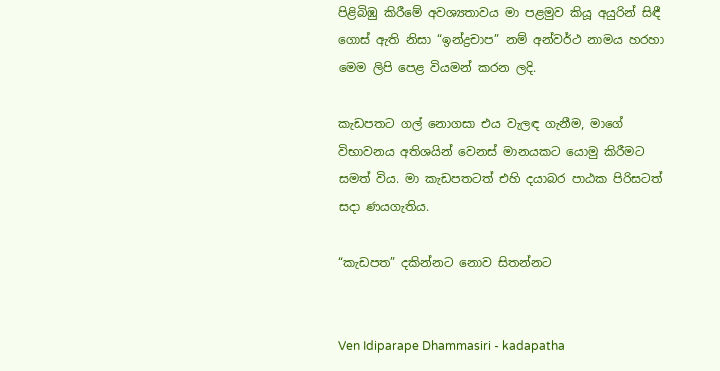පිළිබිඹු කිරීමේ අවශ්‍යතාවය මා පළමුව කියූ අයුරින් සිඳී ගොස් ඇති නිසා “ඉන්ද්‍රචාප” නම් අන්වර්ථ නාමය හරහා මෙම ලිපි පෙළ වියමන් කරන ලදි.

කැඩපතට ගල් නොගසා එය වැලඳ ගැනීම, මාගේ විභාවනය අතිශයින් වෙනස් මානයකට යොමු කිරීමට සමත් විය. මා කැඩපතටත් එහි දයාබර පාඨක පිරිසටත් සදා ණයගැතිය.

“කැඩපත” දකින්නට නොව සිතන්නට


Ven Idiparape Dhammasiri - kadapatha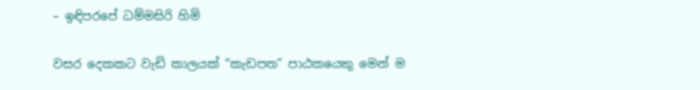– ඉඳිපරපේ ධම්මසිරි හිමි

වසර දෙකකට වැඩි කාලයක් “කැඩපත” පාඨකයෙකු මෙන් ම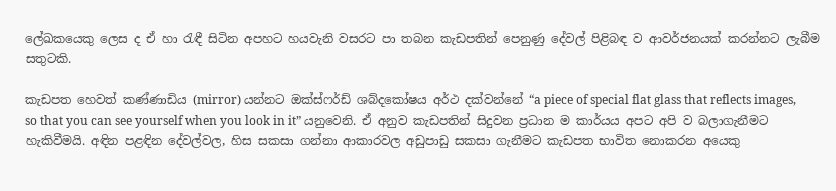ලේඛකයෙකු ලෙස ද ඒ හා රැඳී සිටින අපහට හයවැනි වසරට පා තබන කැඩපතින් පෙනුණු දේවල් පිළිබඳ ව ආවර්ජනයක් කරන්නට ලැබීම සතුටකි.

කැඩපත හෙවත් කණ්ණාඩිය (mirror) යන්නට ඔක්ස්ෆර්ඩ් ශබ්දකෝෂය අර්ථ දක්වන්නේ “a piece of special flat glass that reflects images, so that you can see yourself when you look in it” යනුවෙනි. ඒ අනුව කැඩපතින් සිදුවන ප්‍රධාන ම කාර්යය අපට අපි ව බලාගැනීමට හැකිවීමයි. අඳින පළඳින දේවල්වල, හිස සකසා ගන්නා ආකාරවල අඩුපාඩු සකසා ගැනීමට කැඩපත භාවිත නොකරන අයෙකු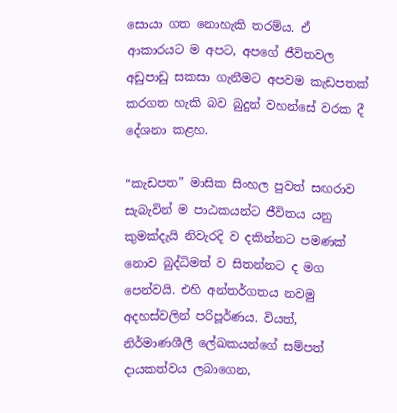සොයා ගත නොහැකි තරම්ය. ඒ ආකාරයට ම අපට, අපගේ ජීවිතවල අඩුපාඩු සකසා ගැනීමට අපවම කැඩපතක් කරගත හැකි බව බුදුන් වහන්සේ වරක දී දේශනා කළහ.

“කැඩපත” මාසික සිංහල පුවත් සඟරාව සැබැවින් ම පාඨකයන්ට ජීවිතය යනු කුමක්දැයි නිවැරදි ව දකින්නට පමණක් නොව බුද්ධිමත් ව සිතන්නට ද මග පෙන්වයි. එහි අන්තර්ගතය නවමු අදහස්වලින් පරිපූර්ණය. වියත්, නිර්මාණශීලී ලේඛකයන්ගේ සම්පත් දායකත්වය ලබාගෙන,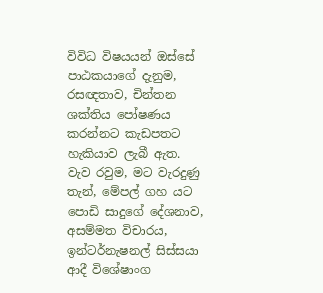විවිධ විෂයයන් ඔස්සේ පාඨකයාගේ දැනුම, රසඥතාව, චින්තන ශක්තිය පෝෂණය කරන්නට කැඩපතට හැකියාව ලැබී ඇත. වැව රවුම, මට වැරදුණු තැන්, මේපල් ගහ යට පොඩි සාදුගේ දේශනාව, අසම්මත විචාරය, ඉන්ටර්නැෂනල් සිස්සයා ආදී විශේෂාංග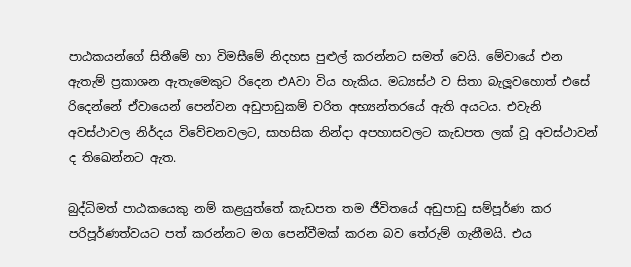පාඨකයන්ගේ සිතීමේ හා විමසීමේ නිදහස පුළුල් කරන්නට සමත් වෙයි. මේවායේ එන ඇතැම් ප්‍රකාශන ඇතැමෙකුට රිදෙන එAවා විය හැකිය. මධ්‍යස්ථ ව සිතා බැලූවහොත් එසේ රිදෙන්නේ ඒවායෙන් පෙන්වන අඩුපාඩුකම් චරිත අභ්‍යන්තරයේ ඇති අයටය. එවැනි අවස්ථාවල නිර්දය විවේචනවලට, සාහසික නින්දා අපහාසවලට කැඩපත ලක් වූ අවස්ථාවන් ද තිඛෙන්නට ඇත.

බුද්ධිමත් පාඨකයෙකු නම් කළයුත්තේ කැඩපත තම ජීවිතයේ අඩුපාඩු සම්පූර්ණ කර පරිපූර්ණත්වයට පත් කරන්නට මග පෙන්වීමක් කරන බව තේරුම් ගැනීමයි. එය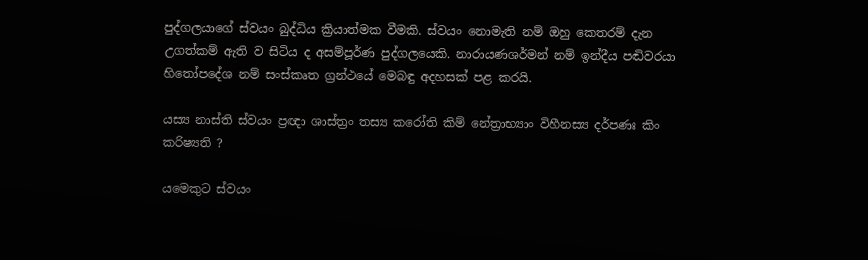පුද්ගලයාගේ ස්වයං බුද්ධිය ක්‍රියාත්මක වීමකි. ස්වයං නොමැති නම් ඔහු කෙතරම් දැන උගත්කම් ඇති ව සිටිය ද අසම්පූර්ණ පුද්ගලයෙකි. නාරායණශර්මන් නම් ඉන්දීය පඬිවරයා හිතෝපදේශ නම් සංස්කෘත ග්‍රන්ථයේ මෙබඳු අදහසක් පළ කරයි.

යස්‍ය නාස්ති ස්වයං ප්‍රඥා ශාස්ත්‍රං තස්‍ය කරෝති කිම් නේත්‍රාභ්‍යාං විහීනස්‍ය දර්පණඃ කිං කරිෂ්‍යති ?

යමෙකුට ස්වයං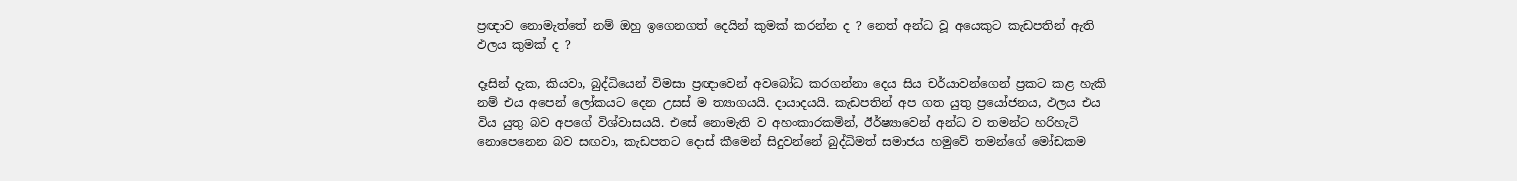ප්‍රඥාව නොමැත්තේ නම් ඔහු ඉගෙනගත් දෙයින් කුමක් කරන්න ද ? නෙත් අන්ධ වූ අයෙකුට කැඩපතින් ඇති ඵලය කුමක් ද ?

දෑසින් දැක, කියවා, බුද්ධියෙන් විමසා ප්‍රඥාවෙන් අවබෝධ කරගන්නා දෙය සිය චර්යාවන්ගෙන් ප්‍රකට කළ හැකි නම් එය අපෙන් ලෝකයට දෙන උසස් ම ත්‍යාගයයි. දායාදයයි. කැඩපතින් අප ගත යුතු ප්‍රයෝජනය, ඵලය එය විය යුතු බව අපගේ විශ්වාසයයි. එසේ නොමැති ව අහංකාරකමින්, ඊර්ෂ්‍යාවෙන් අන්ධ ව තමන්ට හරිහැටි නොපෙනෙන බව සඟවා, කැඩපතට දොස් කීමෙන් සිදුවන්නේ බුද්ධිමත් සමාජය හමුවේ තමන්ගේ මෝඩකම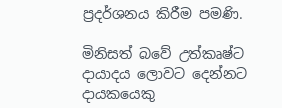ප්‍රදර්ශනය කිරීම පමණි.

මිනිසත් බවේ උත්කෘෂ්ට දායාදය ලොවට දෙන්නට දායකයෙකු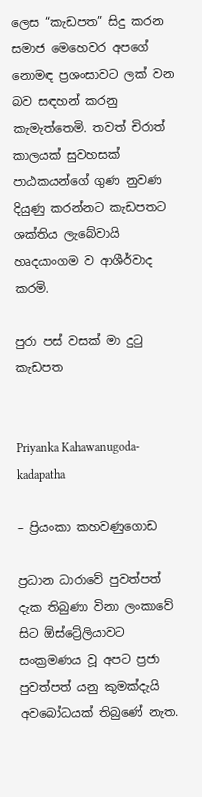ලෙස “කැඩපත” සිදු කරන සමාජ මෙහෙවර අපගේ නොමඳ ප්‍රශංසාවට ලක් වන බව සඳහන් කරනු කැමැත්තෙමි. තවත් චිරාත් කාලයක් සුවහසක් පාඨකයන්ගේ ගුණ නුවණ දියුණු කරන්නට කැඩපතට ශක්තිය ලැබේවායි හෘදයාංගම ව ආශීර්වාද කරමි.

පුරා පස් වසක් මා දුටු කැඩපත


Priyanka Kahawanugoda-kadapatha

– ප්‍රියංකා කහවණුගොඩ

ප්‍රධාන ධාරාවේ පුවත්පත් දැක තිබුණා විනා ලංකාවේ සිට ඕස්ට්‍රේලියාවට සංක්‍රමණය වූ අපට ප්‍රජා පුවත්පත් යනු කුමක්දැයි අවබෝධයක් තිබුණේ නැත.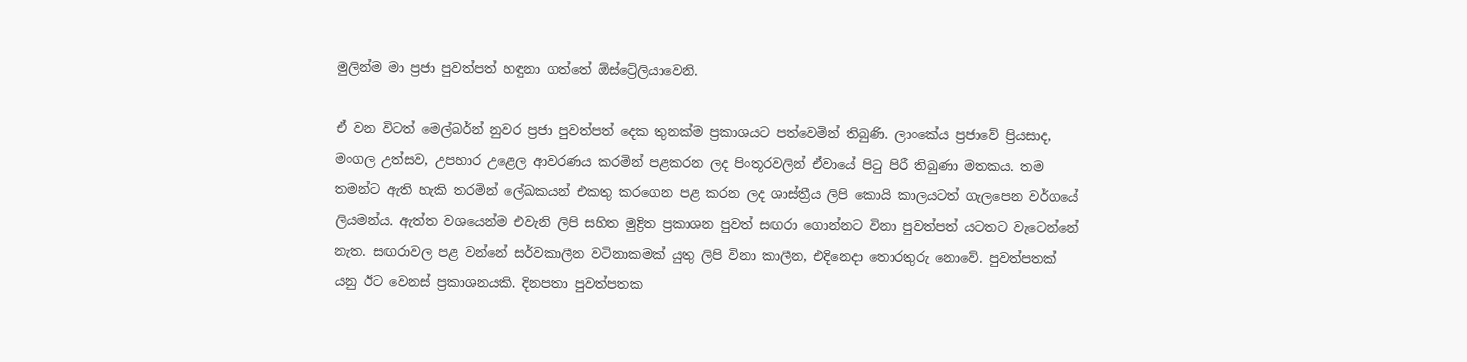මුලින්ම මා ප්‍රජා පුවත්පත් හඳුනා ගත්තේ ඕස්ට්‍රේලියාවෙනි.

ඒ වන විටත් මෙල්බර්න් නුවර ප්‍රජා පුවත්පත් දෙක තුනක්ම ප්‍රකාශයට පත්වෙමින් තිබුණි. ලාංකේය ප්‍රජාවේ ප්‍රියසාද, මංගල උත්සව, උපහාර උළෙල ආවරණය කරමින් පළකරන ලද පිංතූරවලින් ඒවායේ පිටු පිරී තිබුණා මතකය. තම තමන්ට ඇති හැකි තරමින් ලේඛකයන් එකතු කරගෙන පළ කරන ලද ශාස්ත්‍රීය ලිපි කොයි කාලයටත් ගැලපෙන වර්ගයේ ලියමන්ය. ඇත්ත වශයෙන්ම එවැනි ලිපි සහිත මුද්‍රිත ප්‍රකාශන පුවත් සඟරා ගොන්නට විනා පුවත්පත් යටතට වැටෙන්නේ නැත. සඟරාවල පළ වන්නේ සර්වකාලීන වටිනාකමක් යුතු ලිපි විනා කාලීන, එදිනෙදා තොරතුරු නොවේ. පුවත්පතක් යනු ඊට වෙනස් ප්‍රකාශනයකි. දිනපතා පුවත්පතක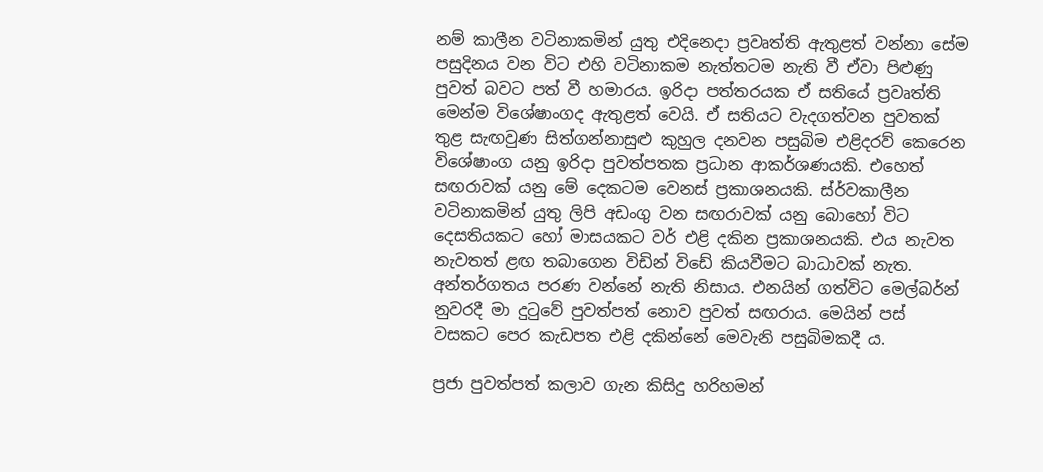නම් කාලීන වටිනාකමින් යුතු එදිනෙදා ප්‍රවෘත්ති ඇතුළත් වන්නා සේම පසුදිනය වන විට එහි වටිනාකම නැත්තටම නැති වී ඒවා පිළුණු පුවත් බවට පත් වී හමාරය. ඉරිදා පත්තරයක ඒ සතියේ ප්‍රවෘත්ති මෙන්ම විශේෂාංගද ඇතුළත් වෙයි. ඒ සතියට වැදගත්වන පුවතක් තුළ සැඟවුණ සිත්ගන්නාසුළු කුහුල දනවන පසුබිම එළිදරව් කෙරෙන විශේෂාංග යනු ඉරිදා පුවත්පතක ප්‍රධාන ආකර්ශණයකි. එහෙත් සඟරාවක් යනු මේ දෙකටම වෙනස් ප්‍රකාශනයකි. ස්ර්වකාලීන වටිනාකමින් යුතු ලිපි අඩංගු වන සඟරාවක් යනු බොහෝ විට දෙසතියකට හෝ මාසයකට වර් එළි දකින ප්‍රකාශනයකි. එය නැවත නැවතත් ළඟ තබාගෙන විඩින් විඩේ කියවීමට බාධාවක් නැත. අන්තර්ගතය පරණ වන්නේ නැති නිසාය. එනයින් ගත්විට මෙල්බර්න් නුවරදී මා දුටුවේ පුවත්පත් නොව පුවත් සඟරාය. මෙයින් පස් වසකට පෙර කැඩපත එළි දකින්නේ මෙවැනි පසුබිමකදී ය.

ප්‍රජා පුවත්පත් කලාව ගැන කිසිදු හරිහමන්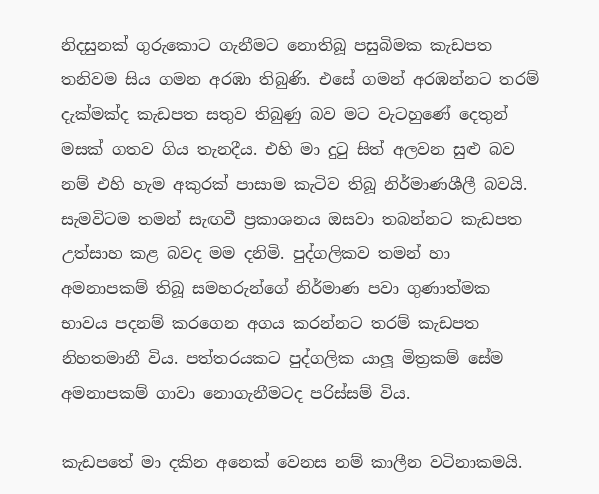නිදසුනක් ගුරුකොට ගැනීමට නොතිබූ පසුබිමක කැඩපත තනිවම සිය ගමන අරඹා තිබුණි. එසේ ගමන් අරඹන්නට තරම් දැක්මක්ද කැඩපත සතුව තිබුණු බව මට වැටහුණේ දෙතුන් මසක් ගතව ගිය තැනදීය. එහි මා දුටු සිත් අලවන සුළු බව නම් එහි හැම අකුරක් පාසාම කැටිව තිබූ නිර්මාණශීලී බවයි. සැමවිටම තමන් සැඟවී ප්‍රකාශනය ඔසවා තබන්නට කැඩපත උත්සාහ කළ බවද මම දනිමි. පුද්ගලිකව තමන් හා අමනාපකම් තිබූ සමහරුන්ගේ නිර්මාණ පවා ගුණාත්මක භාවය පදනම් කරගෙන අගය කරන්නට තරම් කැඩපත නිහතමානී විය. පත්තරයකට පුද්ගලික යාලූ මිත්‍රකම් සේම අමනාපකම් ගාවා නොගැනීමටද පරිස්සම් විය.

කැඩපතේ මා දකින අනෙක් වෙනස නම් කාලීන වටිනාකමයි.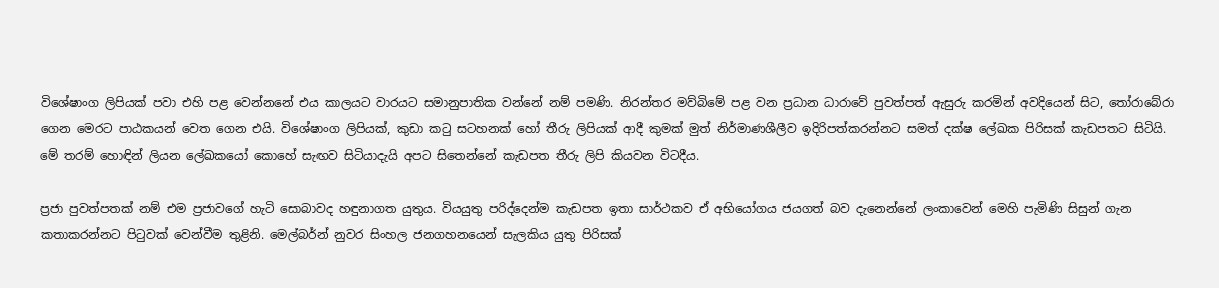විශේෂාංග ලිපියක් පවා එහි පළ වෙන්නනේ එය කාලයට වාරයට සමානුපාතික වන්නේ නම් පමණි. නිරන්තර මව්බිමේ පළ වන ප්‍රධාන ධාරාවේ පුවත්පත් ඇසුරු කරමින් අවදියෙන් සිට, තෝරාබේරා ගෙන මෙරට පාඨකයන් වෙත ගෙන එයි. විශේෂාංග ලිපියක්, කුඩා කටු සටහනක් හෝ තීරු ලිපියක් ආදී කුමක් මුත් නිර්මාණශීලීව ඉදිරිපත්කරන්නට සමත් දක්ෂ ලේඛක පිරිසක් කැඩපතට සිටියි. මේ තරම් හොඳින් ලියන ලේඛකයෝ කොහේ සැඟව සිටියාදැයි අපට සිතෙන්නේ කැඩපත තීරු ලිපි කියවන විටදීය.

ප්‍රජා පුවත්පතක් නම් එම ප්‍රජාවගේ හැටි සොබාවද හඳුනාගත යුතුය. වියයුතු පරිද්දෙන්ම කැඩපත ඉතා සාර්ථකව ඒ අභියෝගය ජයගත් බව දැනෙන්නේ ලංකාවෙන් මෙහි පැමිණි සිසුන් ගැන කතාකරන්නට පිටුවක් වෙන්වීම තුළිනි. මෙල්බර්න් නුවර සිංහල ජනගහනයෙන් සැලකිය යුතු පිරිසක්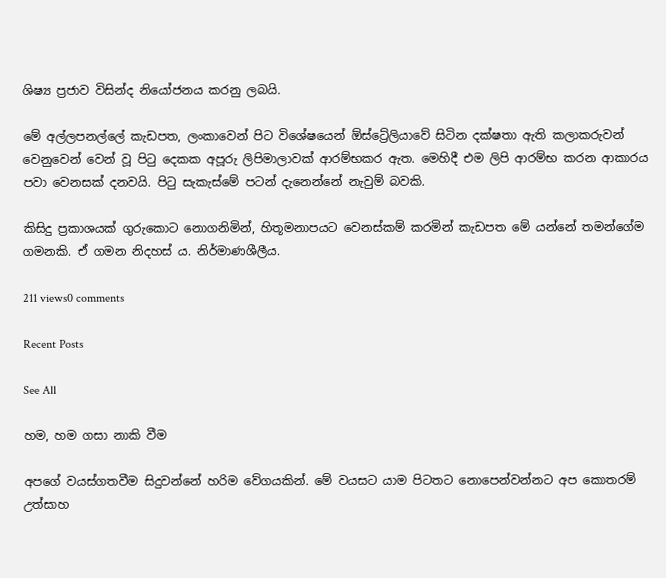ශිෂ්‍ය ප්‍රජාව විසින්ද නියෝජනය කරනු ලබයි.

මේ අල්ලපනල්ලේ කැඩපත, ලංකාවෙන් පිට විශේෂයෙන් ඕස්ට්‍රේලියාවේ සිටින දක්ෂතා ඇති කලාකරුවන් වෙනුවෙන් වෙන් වූ පිටු දෙකක අපූරු ලිපිමාලාවක් ආරම්භකර ඇත. මෙහිදී එම ලිපි ආරම්භ කරන ආකාරය පවා වෙනසක් දනවයි. පිටු සැකැස්මේ පටන් දැනෙන්නේ නැවුම් බවකි.

කිසිදු ප්‍රකාශයක් ගුරුකොට නොගනිමින්, හිතූමනාපයට වෙනස්කම් කරමින් කැඩපත මේ යන්නේ තමන්ගේම ගමනකි. ඒ ගමන නිදහස් ය. නිර්මාණශීලීය.

211 views0 comments

Recent Posts

See All

හම, හම ගසා නාකි වීම

අපගේ වයස්ගතවීම සිදුවන්නේ හරිම වේගයකින්. මේ වයසට යාම පිටතට නොපෙන්වන්නට අප කොතරම් උත්සාහ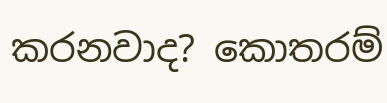කරනවාද? කොතරම්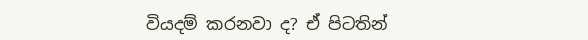වියදම් කරනවා ද? ඒ පිටතින්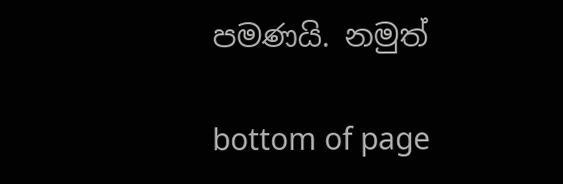පමණයි. නමුත්

bottom of page